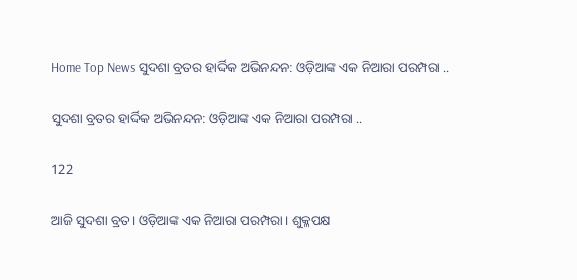Home Top News ସୁଦଶା ବ୍ରତର ହାର୍ଦ୍ଦିକ ଅଭିନନ୍ଦନ: ଓଡ଼ିଆଙ୍କ ଏକ ନିଆରା ପରମ୍ପରା ..

ସୁଦଶା ବ୍ରତର ହାର୍ଦ୍ଦିକ ଅଭିନନ୍ଦନ: ଓଡ଼ିଆଙ୍କ ଏକ ନିଆରା ପରମ୍ପରା ..

122

ଆଜି ସୁଦଶା ବ୍ରତ। ଓଡ଼ିଆଙ୍କ ଏକ ନିଆରା ପରମ୍ପରା। ଶୁକ୍ଳପକ୍ଷ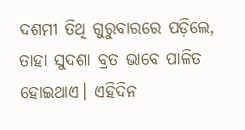ଦଶମୀ ତିଥି ଗୁରୁବାରରେ ପଡ଼ିଲେ, ତାହା ସୁଦଶା ବ୍ରତ ଭାବେ ପାଳିତ ହୋଇଥାଏ। ଏହିଦିନ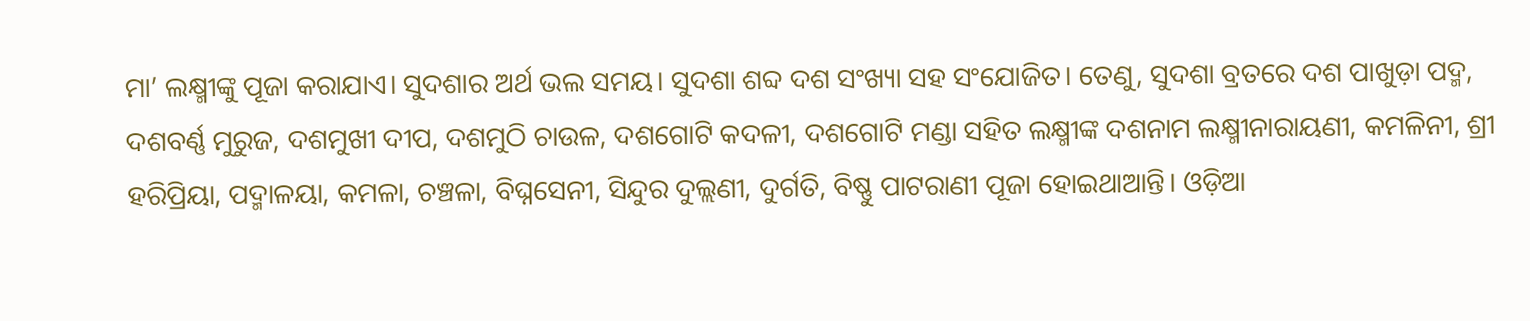ମା’ ଲକ୍ଷ୍ମୀଙ୍କୁ ପୂଜା କରାଯାଏ। ସୁଦଶାର ଅର୍ଥ ଭଲ ସମୟ। ସୁଦଶା ଶବ୍ଦ ଦଶ ସଂଖ୍ୟା ସହ ସଂଯୋଜିତ। ତେଣୁ, ସୁଦଶା ବ୍ରତରେ ଦଶ ପାଖୁଡ଼ା ପଦ୍ମ, ଦଶବର୍ଣ୍ଣ ମୁରୁଜ, ଦଶମୁଖୀ ଦୀପ, ଦଶମୁଠି ଚାଉଳ, ଦଶଗୋଟି କଦଳୀ, ଦଶଗୋଟି ମଣ୍ଡା ସହିତ ଲକ୍ଷ୍ମୀଙ୍କ ଦଶନାମ ଲକ୍ଷ୍ମୀନାରାୟଣୀ, କମଳିନୀ, ଶ୍ରୀ ହରିପ୍ରିୟା, ପଦ୍ମାଳୟା, କମଳା, ଚଞ୍ଚଳା, ବିଘ୍ନସେନୀ, ସିନ୍ଦୁର ଦୁଲ୍ଲଣୀ, ଦୁର୍ଗତି, ବିଷ୍ଣୁ ପାଟରାଣୀ ପୂଜା ହୋଇଥାଆନ୍ତି। ଓଡ଼ିଆ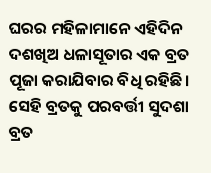ଘରର ମହିଳାମାନେ ଏହିଦିନ ଦଶଖିଅ ଧଳାସୂତାର ଏକ ବ୍ରତ ପୂଜା କରାଯିବାର ବିଧି ରହିଛି। ସେହି ବ୍ରତକୁ ପରବର୍ତ୍ତୀ ସୁଦଶା ବ୍ରତ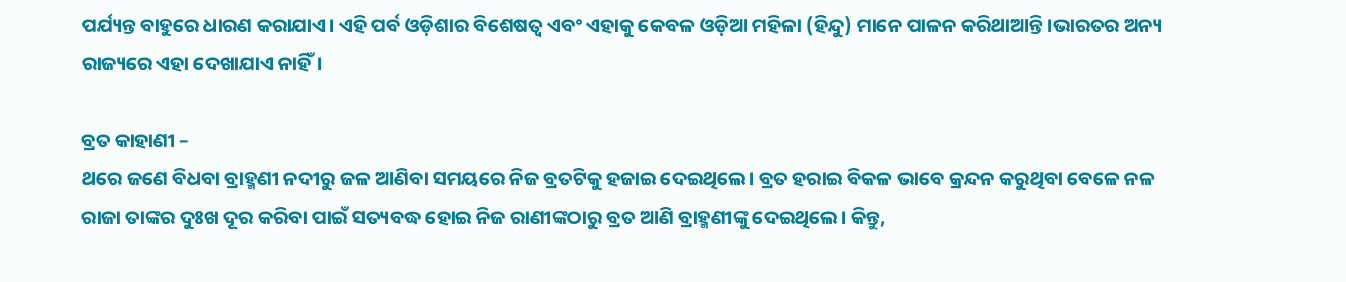ପର୍ଯ୍ୟନ୍ତ ବାହୁରେ ଧାରଣ କରାଯାଏ। ଏହି ପର୍ବ ଓଡ଼ିଶାର ବିଶେଷତ୍ୱ ଏବଂ ଏହାକୁ କେବଳ ଓଡ଼ିଆ ମହିଳା (ହିନ୍ଦୁ) ମାନେ ପାଳନ କରିଥାଆନ୍ତି।ଭାରତର ଅନ୍ୟ ରାଜ୍ୟରେ ଏହା ଦେଖାଯାଏ ନାହିଁ।

ବ୍ରତ କାହାଣୀ –
ଥରେ ଜଣେ ବିଧବା ବ୍ରାହ୍ମଣୀ ନଦୀରୁ ଜଳ ଆଣିବା ସମୟରେ ନିଜ ବ୍ରତଟିକୁ ହଜାଇ ଦେଇଥିଲେ। ବ୍ରତ ହରାଇ ବିକଳ ଭାବେ କ୍ରନ୍ଦନ କରୁଥିବା ବେଳେ ନଳ ରାଜା ତାଙ୍କର ଦୁଃଖ ଦୂର କରିବା ପାଇଁ ସତ୍ୟବଦ୍ଧ ହୋଇ ନିଜ ରାଣୀଙ୍କଠାରୁ ବ୍ରତ ଆଣି ବ୍ରାହ୍ମଣୀଙ୍କୁ ଦେଇଥିଲେ। କିନ୍ତୁ,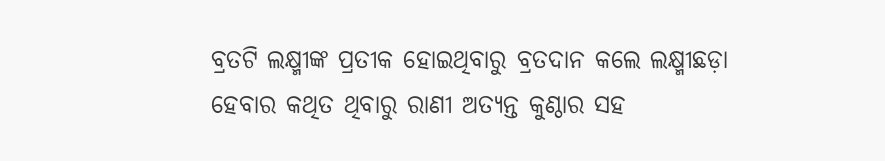ବ୍ରତଟି ଲକ୍ଷ୍ମୀଙ୍କ ପ୍ରତୀକ ହୋଇଥିବାରୁ ବ୍ରତଦାନ କଲେ ଲକ୍ଷ୍ମୀଛଡ଼ା ହେବାର କଥିତ ଥିବାରୁ ରାଣୀ ଅତ୍ୟନ୍ତ କୁଣ୍ଠାର ସହ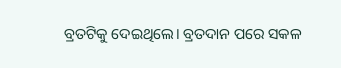ବ୍ରତଟିକୁ ଦେଇଥିଲେ। ବ୍ରତଦାନ ପରେ ସକଳ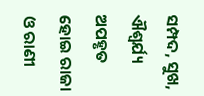ସମ୍ପଦ, ସୁଖ, ଐଶ୍ୱର୍ଯ୍ୟ ଅପହୃତ ହୋଇ ରାଜା ଓ ରାଣୀ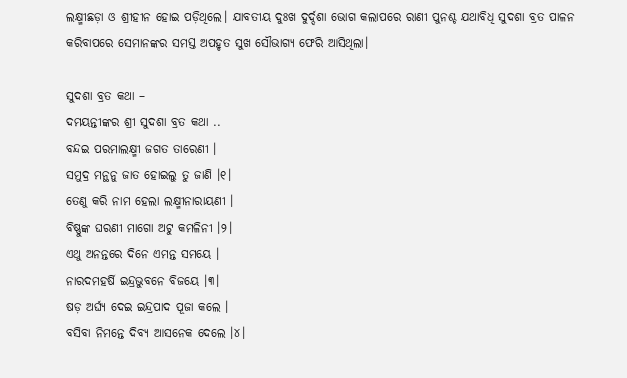ଲକ୍ଷ୍ମୀଛଡ଼ା ଓ ଶ୍ରୀହୀନ ହୋଇ ପଡ଼ିଥିଲେ। ଯାବତୀୟ ଦୁଃଖ ଦୁର୍ଦ୍ଦଶା ଭୋଗ କଲାପରେ ରାଣୀ ପୁନଶ୍ଚ ଯଥାବିଧି ସୁଦଶା ବ୍ରତ ପାଳନ କରିବାପରେ ସେମାନଙ୍କର ସମସ୍ତ ଅପହୃତ ସୁଖ ସୌଭାଗ୍ୟ ଫେରି ଆସିଥିଲା।

ସୁଦଶା ବ୍ରତ କଥା –
ଦମୟନ୍ତୀଙ୍କର ଶ୍ରୀ ସୁଦଶା ବ୍ରତ କଥା ..
ବନ୍ଦଇ ପରମାଲକ୍ଷ୍ମୀ ଜଗତ ତାରେଣୀ ।
ସମୁଦ୍ର ମନ୍ଥନୁ ଜାତ ହୋଇଲୁ ତୁ ଜାଣି ।୧।
ତେଣୁ କରି ନାମ ହେଲା ଲକ୍ଷ୍ମୀନାରାୟଣୀ ।
ବିଷ୍ଣୁଙ୍କ ଘରଣୀ ମାଗୋ ଅଟୁ କମଳିନୀ ।୨।
ଏଥୁ ଅନନ୍ତରେ ଦିନେ ଏମନ୍ତ ସମୟେ ।
ନାରଦମହର୍ଷି ଇନ୍ଦ୍ରଭୁବନେ ବିଜୟେ ।୩।
ଷଡ଼ ଅର୍ଘ୍ୟ ଦେଇ ଇନ୍ଦ୍ରପାଦ ପୂଜା କଲେ ।
ବସିବା ନିମନ୍ତେ ଦିବ୍ୟ ଆସନେକ ଦେଲେ ।୪।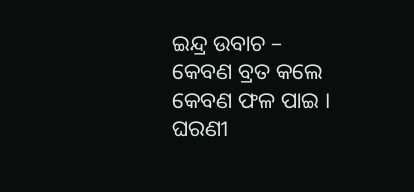ଇନ୍ଦ୍ର ଉବାଚ –
କେବଣ ବ୍ରତ କଲେ କେବଣ ଫଳ ପାଇ ।
ଘରଣୀ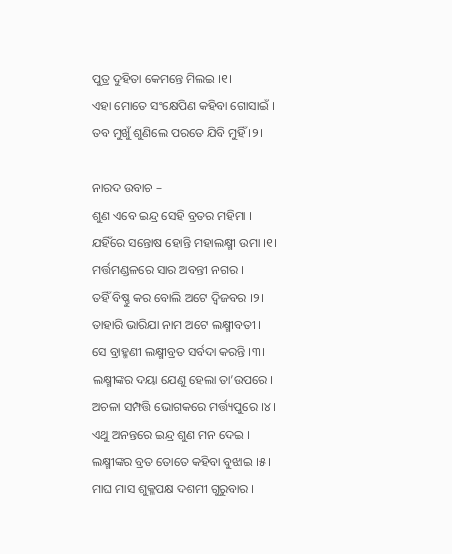ପୁତ୍ର ଦୁହିତା କେମନ୍ତେ ମିଲଇ ।୧।
ଏହା ମୋତେ ସଂକ୍ଷେପିଣ କ‌ହିବା ଗୋସାଇଁ ।
ତବ ମୁଖୁଁ ଶୁଣିଲେ ପରତେ ଯିବି ମୁହିଁ ।୨।

ନାରଦ ଉବାଚ –
ଶୁଣ ଏବେ ଇନ୍ଦ୍ର ସେହି ବ୍ରତର ମହିମା ।
ଯହିଁରେ ସନ୍ତୋଷ ହୋନ୍ତି ମହାଲକ୍ଷ୍ମୀ ଉମା ।୧।
ମର୍ତ୍ତମଣ୍ଡଳରେ ସାର ଅବନ୍ତୀ ନ‌ଗର ।
ତ‌ହିଁ ବିଷ୍ଣୁ କର ବୋଲି ଅଟେ ଦ୍ୱିଜବର ।୨।
ତାହାରି ଭାରିଯା ନାମ ଅଟେ ଲକ୍ଷ୍ମୀବତୀ ।
ସେ ବ୍ରାହ୍ମଣୀ ଲକ୍ଷ୍ମୀବ୍ରତ ସର୍ବଦା କରନ୍ତି ।୩।
ଲକ୍ଷ୍ମୀଙ୍କର ଦୟା ଯେଣୁ ହେଲା ତା’ଉପରେ ।
ଅଚଳା ସମ୍ପତ୍ତି ଭୋଗକରେ ମର୍ତ୍ତ୍ୟପୁରେ ।୪।
ଏଥୁ ଅନନ୍ତରେ ଇନ୍ଦ୍ର ଶୁଣ ମନ ଦେଇ ।
ଲକ୍ଷ୍ମୀଙ୍କର ବ୍ରତ ତୋତେ କ‌ହିବା ବୁଝାଇ ।୫।
ମାଘ ମାସ ଶୁକ୍ଳପକ୍ଷ ଦଶମୀ ଗୁରୁବାର ।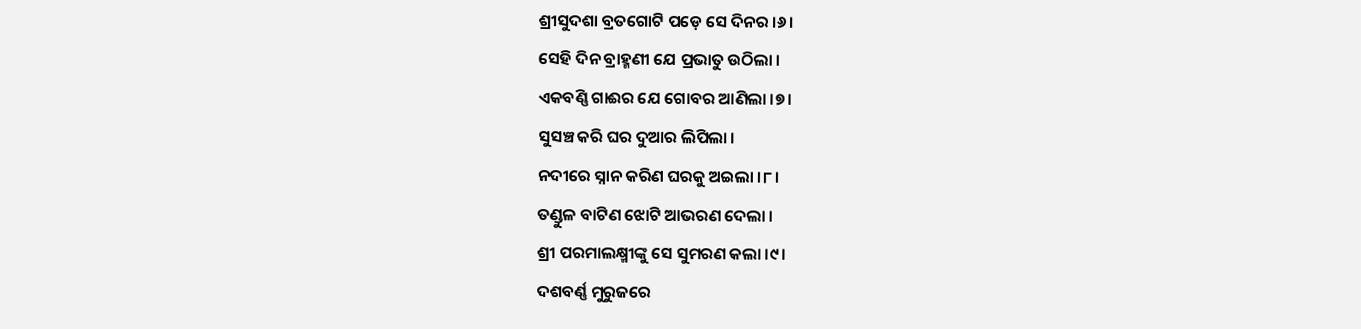ଶ୍ରୀସୁଦଶା ବ୍ରତଗୋଟି ପଡ଼େ ସେ ଦିନର ।୬।
ସେହି ଦିନ ବ୍ରାହ୍ମଣୀ ଯେ ପ୍ରଭାତୁ ଉଠିଲା ।
ଏକବଣ୍ଣି ଗାଈର ଯେ ଗୋବର ଆଣିଲା ।୭।
ସୁସଞ୍ଚ କରି ଘର ଦୁଆର ଲିପିଲା ।
ନ‌ଦୀରେ ସ୍ନାନ କରିଣ ଘରକୁ ଅଇଲା ।୮।
ତଣ୍ଡୁଳ ବାଟିଣ ଝୋଟି ଆଭରଣ ଦେଲା ।
ଶ୍ରୀ ପରମାଲକ୍ଷ୍ମୀଙ୍କୁ ସେ ସୁମରଣ କଲା ।୯।
ଦଶବର୍ଣ୍ଣ ମୁରୁଜରେ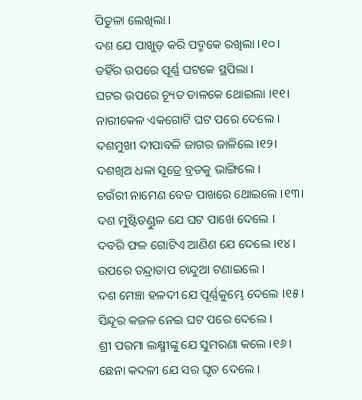ପିତୁଳା ଲେଖିଲା ।
ଦଶ ଯେ ପାଖୁଡ଼ କରି ପଦ୍ମକେ ରଖିଲା ।୧୦।
ତ‌ହିଁର ଉପରେ ପୂର୍ଣ୍ଣ ଘଟକେ ସ୍ଥପିଲା ।
ଘଟର ଉପରେ ଚ୍ୟୂତ ଡାଳକେ ଥୋଇଲା ।୧୧।
ନାରୀକେଳ ଏକଗୋଟି ଘଟ ପରେ ଦେଲେ ।
ଦଶମୁଖୀ ଦୀପାବଳି ଜାଗର ଜାଳିଲେ ।୧୨।
ଦଶଖିଅ ଧଳା ସୂତ୍ରେ ବ୍ରତକୁ ଭାଙ୍ଗିଲେ ।
ଚଉଁରୀ ନାମେଣ ବେତ ପାଖରେ ଥୋଇଲେ ।୧୩।
ଦଶ ମୁଷ୍ଟିତଣ୍ଡୁଳ ଯେ ଘଟ ପାଖେ ଦେଲେ ।
ଦବରି ଫଳ ଗୋଟିଏ ଆଣିଣ ଯେ ଦେଲେ ।୧୪।
ଉପରେ ତନ୍ଦ୍ରାତାପ ଚାନ୍ଦୁଆ ଟଣାଇଲେ ।
ଦଶ ମେଞ୍ଚା ହଳଦୀ ଯେ ପୂର୍ଣ୍ଣକୁମ୍ଭେ ଦେଲେ ।୧୫।
ସିନ୍ଦୂର କଜଳ ନେଇ ଘଟ ପରେ ଦେଲେ ।
ଶ୍ରୀ ପରମା ଲକ୍ଷ୍ମୀଙ୍କୁ ଯେ ସୁମରଣା କଲେ ।୧୬।
ଛେନା କଦଳୀ ଯେ ସର ଘୃତ ଦେଲେ ।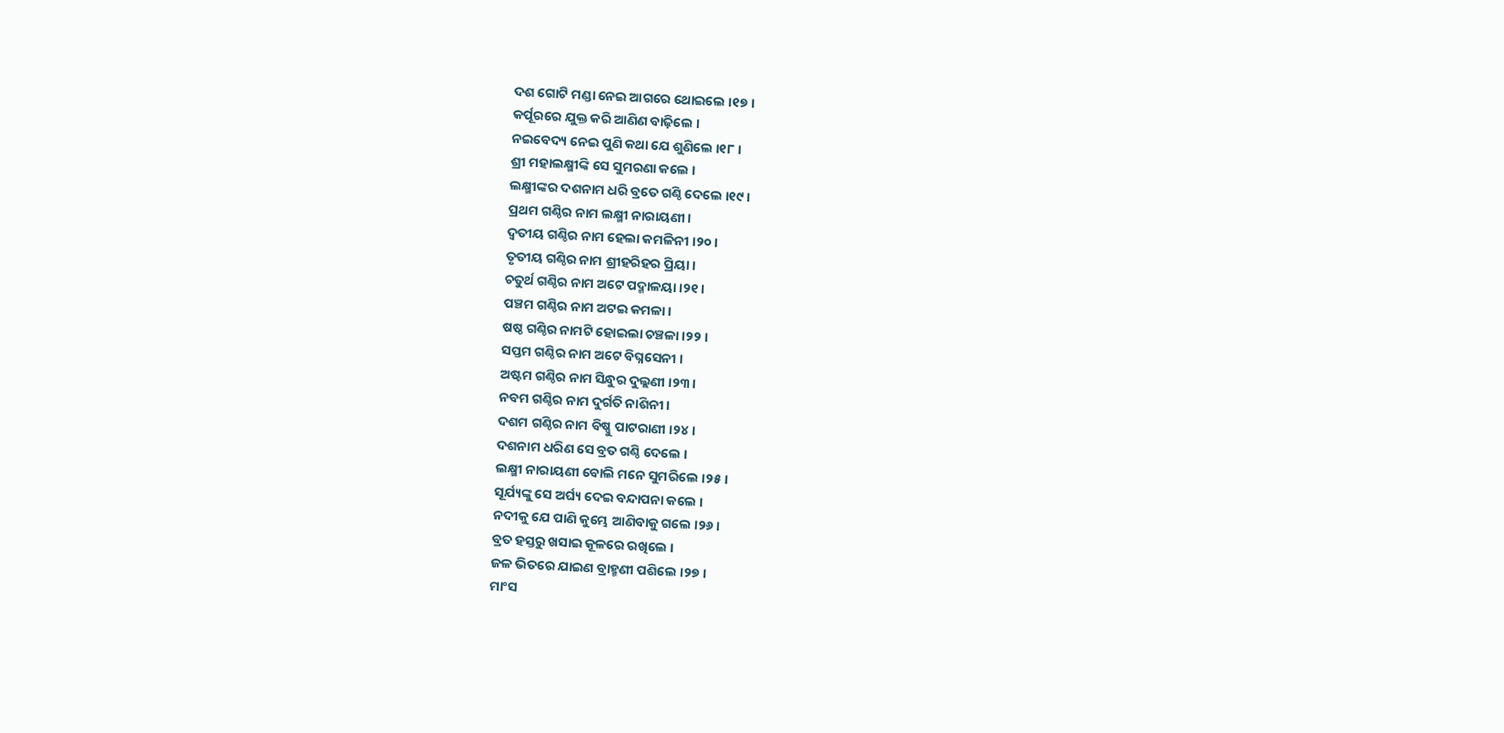ଦଶ ଗୋଟି ମଣ୍ଡା ନେଇ ଆଗରେ ଥୋଇଲେ ।୧୭।
କର୍ପୂରରେ ଯୁକ୍ତ କରି ଆଣିଣ ବାଢ଼ିଲେ ।
ନଇବେଦ୍ୟ ନେଇ ପୁଣି କଥା ଯେ ଶୁଣିଲେ ।୧୮।
ଶ୍ରୀ ମହାଲକ୍ଷ୍ମୀଙ୍କି ସେ ସୁମରଣା କଲେ ।
ଲକ୍ଷ୍ମୀଙ୍କର ଦଶନାମ ଧରି ବ୍ରତେ ଗଣ୍ଠି ଦେଲେ ।୧୯।
ପ୍ରଥମ ଗଣ୍ଠିର ନାମ ଲକ୍ଷ୍ମୀ ନାରାୟଣୀ ।
ଦ୍ୱତୀୟ ଗଣ୍ଠିର ନାମ ହେଲା କମଳିନୀ ।୨୦।
ତୃତୀୟ ଗଣ୍ଠିର ନାମ ଶ୍ରୀହରିହର ପ୍ରିୟା ।
ଚତୁର୍ଥ ଗଣ୍ଠିର ନାମ ଅଟେ ପଦ୍ମାଳୟା ।୨୧।
ପଞ୍ଚମ ଗଣ୍ଠିର ନାମ ଅଟଇ କମଳା ।
ଷଷ୍ଠ ଗଣ୍ଠିର ନାମଟି ହୋଇଲା ଚଞ୍ଚଳା ।୨୨।
ସପ୍ତମ ଗଣ୍ଠିର ନାମ ଅଟେ ବିଘ୍ନସେନୀ ।
ଅଷ୍ଟମ ଗଣ୍ଠିର ନାମ ସିନ୍ଧୁର ଦୁଲ୍ଲଣୀ ।୨୩।
ନବମ ଗଣ୍ଠିର ନାମ ଦୁର୍ଗତି ନାଶିନୀ ।
ଦଶମ ଗଣ୍ଠିର ନାମ ବିଷ୍ଣୁ ପାଟରାଣୀ ।୨୪।
ଦଶନାମ ଧରିଣ ସେ ବ୍ରତ ଗଣ୍ଠି ଦେଲେ ।
ଲକ୍ଷ୍ମୀ ନାରାୟଣୀ ବୋଲି ମନେ ସୁମରିଲେ ।୨୫।
ସୂର୍ଯ୍ୟଙ୍କୁ ସେ ଅର୍ଘ୍ୟ ଦେଇ ବନ୍ଦାପନା କଲେ ।
ନ‌ଦୀକୁ ଯେ ପାଣି କୁମ୍ଭେ ଆଣିବାକୁ ଗଲେ ।୨୬।
ବ୍ରତ ହସ୍ତରୁ ଖସାଇ କୂଳରେ ରଖିଲେ ।
ଜଳ ଭିତରେ ଯାଇଣ ବ୍ରାହ୍ମଣୀ ପଶିଲେ ।୨୭।
ମାଂସ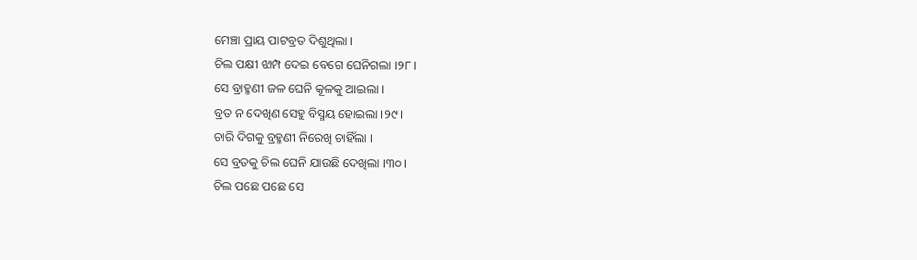ମେଞ୍ଚା ପ୍ରାୟ ପାଟବ୍ରତ ଦିଶୁଥିଲା ।
ଚିଲ ପକ୍ଷୀ ଝାମ୍ପ ଦେଇ ବେଗେ ଘେନିଗଲା ।୨୮।
ସେ ବ୍ରାହ୍ମଣୀ ଜଳ ଘେନି କୂଳକୁ ଆଇଲା ।
ବ୍ରତ ନ ଦେଖିଣ ସେହୁ ବିସ୍ମୟ ହୋଇଲା ।୨୯।
ଚାରି ଦିଗକୁ ବ୍ରହ୍ମଣୀ ନିରେଖି ଚାହିଁଲା ।
ସେ ବ୍ରତକୁ ଚିଲ ଘେନି ଯାଉଛି ଦେଖିଲା ।୩୦।
ଚିଲ ପଛେ ପଛେ ସେ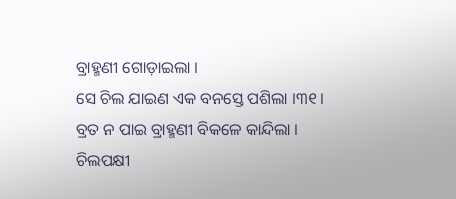ବ୍ରାହ୍ମଣୀ ଗୋଡ଼ାଇଲା ।
ସେ ଚିଲ ଯାଇଣ ଏକ ବନସ୍ତେ ପଶିଲା ।୩୧।
ବ୍ରତ ନ ପାଇ ବ୍ରାହ୍ମଣୀ ବିକଳେ କାନ୍ଦିଲା ।
ଚିଲପକ୍ଷୀ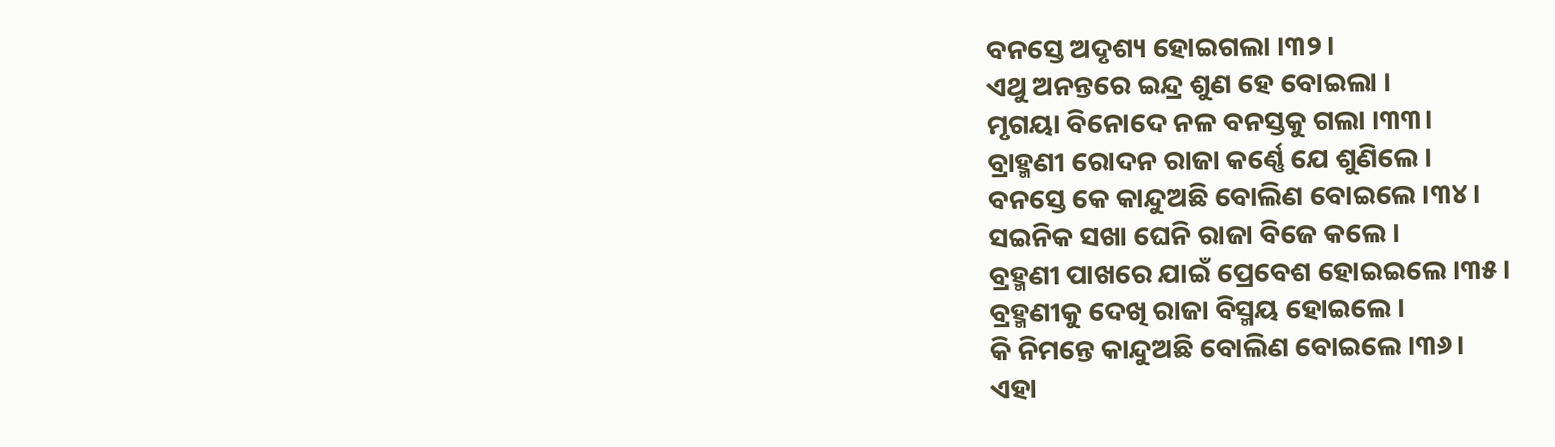ବନସ୍ତେ ଅଦୃଶ୍ୟ ହୋଇଗଲା ।୩୨।
ଏଥୁ ଅନନ୍ତରେ ଇନ୍ଦ୍ର ଶୁଣ ହେ ବୋଇଲା ।
ମୃଗୟା ବିନୋଦେ ନଳ ବନସ୍ତକୁ ଗଲା ।୩୩।
ବ୍ରାହ୍ମଣୀ ରୋଦନ ରାଜା କର୍ଣ୍ଣେ ଯେ ଶୁଣିଲେ ।
ବନସ୍ତେ କେ କାନ୍ଦୁଅଛି ବୋଲିଣ ବୋଇଲେ ।୩୪।
ସଇନିକ ସଖା ଘେନି ରାଜା ବିଜେ କଲେ ।
ବ୍ରହ୍ମଣୀ ପାଖରେ ଯାଇଁ ପ୍ରେବେଶ ହୋଇଇଲେ ।୩୫।
ବ୍ରହ୍ମଣୀକୁ ଦେଖି ରାଜା ବିସ୍ମୟ ହୋଇଲେ ।
କି ନିମନ୍ତେ କାନ୍ଦୁଅଛି ବୋଲିଣ ବୋଇଲେ ।୩୬।
ଏହା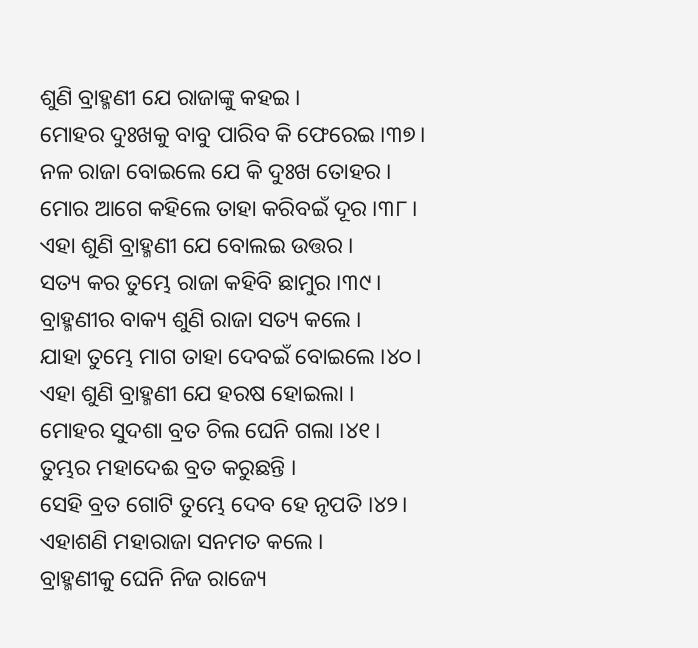ଶୁଣି ବ୍ରାହ୍ମଣୀ ଯେ ରାଜାଙ୍କୁ କ‌ହଇ ।
ମୋହର ଦୁଃଖକୁ ବାବୁ ପାରିବ କି ଫେରେଇ ।୩୭।
ନଳ ରାଜା ବୋଇଲେ ଯେ କି ଦୁଃଖ ତୋହର ।
ମୋର ଆଗେ କ‌ହିଲେ ତାହା କରିବଇଁ ଦୂର ।୩୮।
ଏହା ଶୁଣି ବ୍ରାହ୍ମଣୀ ଯେ ବୋଲଇ ଉତ୍ତର ।
ସତ୍ୟ କର ତୁମ୍ଭେ ରାଜା କ‌ହିବି ଛାମୁର ।୩୯।
ବ୍ରାହ୍ମଣୀର ବାକ୍ୟ ଶୁଣି ରାଜା ସତ୍ୟ କଲେ ।
ଯାହା ତୁମ୍ଭେ ମାଗ ତାହା ଦେବଇଁ ବୋଇଲେ ।୪୦।
ଏହା ଶୁଣି ବ୍ରାହ୍ମଣୀ ଯେ ହରଷ ହୋଇଲା ।
ମୋହର ସୁଦଶା ବ୍ରତ ଚିଲ ଘେନି ଗଲା ।୪୧।
ତୁମ୍ଭର ମହାଦେଈ ବ୍ରତ କରୁଛନ୍ତି ।
ସେହି ବ୍ରତ ଗୋଟି ତୁମ୍ଭେ ଦେବ ହେ ନୃପତି ।୪୨।
ଏହାଶଣି ମହାରାଜା ସନମତ କଲେ ।
ବ୍ରାହ୍ମଣୀକୁ ଘେନି ନିଜ ରାଜ୍ୟେ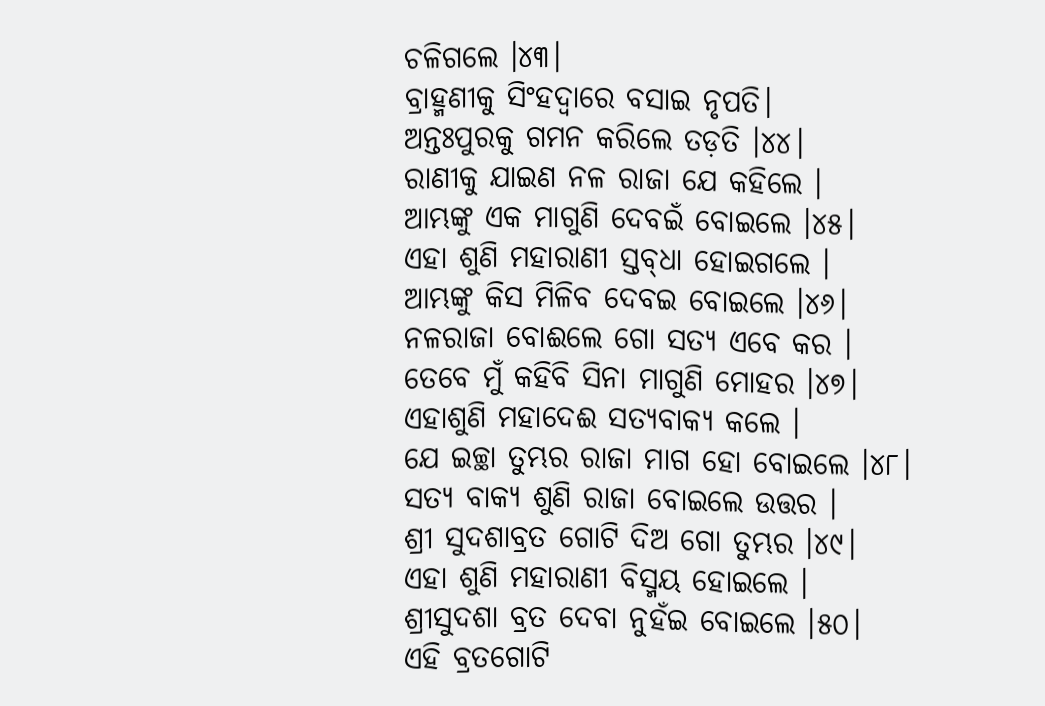ଚଳିଗଲେ ।୪୩।
ବ୍ରାହ୍ମଣୀକୁ ସିଂହଦ୍ୱାରେ ବସାଇ ନୃପତି।
ଅନ୍ତଃପୁରକୁ ଗମନ କରିଲେ ତଡ଼ତି ।୪୪।
ରାଣୀକୁ ଯାଇଣ ନଳ ରାଜା ଯେ କ‌ହିଲେ ।
ଆମ୍ଭଙ୍କୁ ଏକ ମାଗୁଣି ଦେବଇଁ ବୋଇଲେ ।୪୫।
ଏହା ଶୁଣି ମହାରାଣୀ ସ୍ତବ୍‌ଧା ହୋଇଗଲେ ।
ଆମ୍ଭଙ୍କୁ କିସ ମିଳିବ ଦେବଇ ବୋଇଲେ ।୪୬।
ନଳରାଜା ବୋଈଲେ ଗୋ ସତ୍ୟ ଏବେ କର ।
ତେବେ ମୁଁ କ‌ହିବି ସିନା ମାଗୁଣି ମୋହର ।୪୭।
ଏହାଶୁଣି ମହାଦେଈ ସତ୍ୟବାକ୍ୟ କଲେ ।
ଯେ ଇଚ୍ଛା ତୁମ୍ଭର ରାଜା ମାଗ ହୋ ବୋଇଲେ ।୪୮।
ସତ୍ୟ ବାକ୍ୟ ଶୁଣି ରାଜା ବୋଇଲେ ଉତ୍ତର ।
ଶ୍ରୀ ସୁଦଶାବ୍ରତ ଗୋଟି ଦିଅ ଗୋ ତୁମ୍ଭର ।୪୯।
ଏହା ଶୁଣି ମହାରାଣୀ ବିସ୍ମୟ ହୋଇଲେ ।
ଶ୍ରୀସୁଦଶା ବ୍ରତ ଦେବା ନୁହଁଇ ବୋଇଲେ ।୫୦।
ଏହି ବ୍ରତଗୋଟି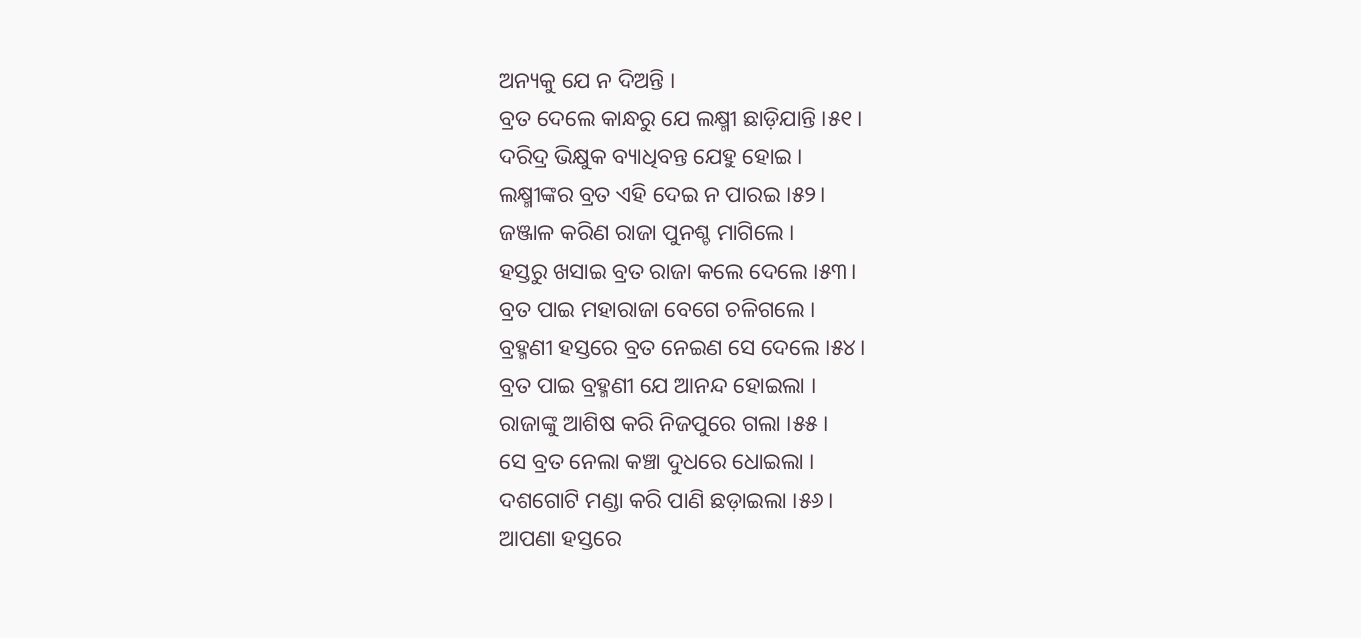ଅନ୍ୟକୁ ଯେ ନ ଦିଅନ୍ତି ।
ବ୍ରତ ଦେଲେ କାନ୍ଧରୁ ଯେ ଲକ୍ଷ୍ମୀ ଛାଡ଼ିଯାନ୍ତି ।୫୧।
ଦରିଦ୍ର ଭିକ୍ଷୁକ ବ୍ୟାଧିବନ୍ତ ଯେହୁ ହୋଇ ।
ଲକ୍ଷ୍ମୀଙ୍କର ବ୍ରତ ଏହି ଦେଇ ନ ପାରଇ ।୫୨।
ଜଞ୍ଜାଳ କରିଣ ରାଜା ପୁନଶ୍ଚ ମାଗିଲେ ।
ହସ୍ତରୁ ଖସାଇ ବ୍ରତ ରାଜା କଲେ ଦେଲେ ।୫୩।
ବ୍ରତ ପାଇ ମହାରାଜା ବେଗେ ଚଳିଗଲେ ।
ବ୍ରହ୍ମଣୀ ହସ୍ତରେ ବ୍ରତ ନେଇଣ ସେ ଦେଲେ ।୫୪।
ବ୍ରତ ପାଇ ବ୍ରହ୍ମଣୀ ଯେ ଆନନ୍ଦ ହୋଇଲା ।
ରାଜାଙ୍କୁ ଆଶିଷ କରି ନିଜପୁରେ ଗଲା ।୫୫।
ସେ ବ୍ରତ ନେଲା କଞ୍ଚା ଦୁଧରେ ଧୋଇଲା ।
ଦଶଗୋଟି ମଣ୍ଡା କରି ପାଣି ଛଡ଼ାଇଲା ।୫୬।
ଆପଣା ହସ୍ତରେ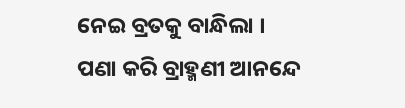ନେଇ ବ୍ରତକୁ ବାନ୍ଧିଲା ।
ପଣା କରି ବ୍ରାହ୍ମଣୀ ଆନନ୍ଦେ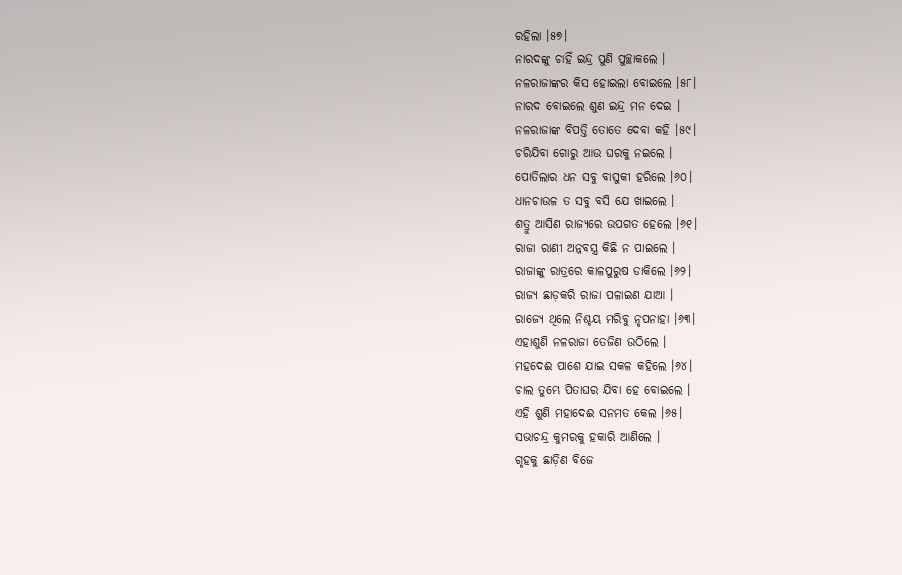ରହିଲା ।୫୭।
ନାରଦଙ୍କୁ ଚାହିଁ ଇନ୍ଦ୍ର ପୁଣି ପୁଚ୍ଛାକଲେ ।
ନଳରାଜାଙ୍କର କିସ ହୋଇଲା ବୋଇଲେ ।୫୮।
ନାରଦ ବୋଇଲେ ଶୁଣ ଇନ୍ଦ୍ର ମନ ଦେଇ ।
ନଳରାଜାଙ୍କ ବିପତ୍ତି ତୋତେ ଦେବା କ‌ହି ।୫୯।
ଚରିଯିବା ଗୋରୁ ଆଉ ଘରକୁ ନଇଲେ ।
ପୋତିଲାର ଧନ ସବୁ ବାସୁକୀ ହରିଲେ ।୬୦।
ଧାନ‌ଚାଉଳ ତ ସବୁ ବସି ଯେ ଖାଇଲେ ।
ଶତ୍ରୁ ଆସିଣ ରାଜ୍ୟରେ ଉପଗତ ହେଲେ ।୬୧।
ରାଜା ରାଣୀ ଅନ୍ନ‌ବସ୍ତ୍ର କିଛି ନ ପାଇଲେ ।
ରାଜାଙ୍କୁ ରାତ୍ରରେ କାଳପୁରୁଷ ଡାକିଲେ ।୬୨।
ରାଜ୍ୟ ଛାଡ଼କରି ରାଜା ପଳାଇଣ ଯାଆ ।
ରାଜ୍ୟେ ଥିଲେ ନିଶ୍ଚୟ ମରିବୁ ନୃପନାହା ।୬୩।
ଏହାଶୁଣି ନଳରାଜା ତେଜିଣ ଉଠିଲେ ।
ମହଦେଈ ପାଶେ ଯାଇ ସକଳ କ‌ହିଲେ ।୬୪।
ଚାଲ ତୁମ୍ଭେ ପିତାଘର ଯିବା ହେ ବୋଇଲେ ।
ଏହି ଶୁଣି ମହାଦେଈ ସନମତ କେଲ ।୬୫।
ସଭାଚନ୍ଦ୍ର କୁମରକୁ ହକାରି ଆଣିଲେ ।
ଗୃହକୁ ଛାଡ଼ିଣ ବିଜେ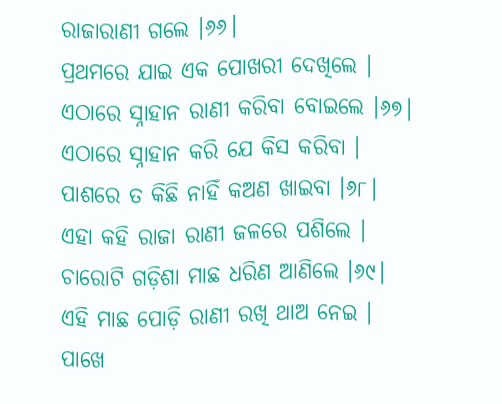ରାଜାରାଣୀ ଗଲେ ।୬୬।
ପ୍ରଥମରେ ଯାଇ ଏକ ପୋଖରୀ ଦେଖିଲେ ।
ଏଠାରେ ସ୍ନାହାନ ରାଣୀ କରିବା ବୋଇଲେ ।୬୭।
ଏଠାରେ ସ୍ନାହାନ କରି ଯେ କିସ କରିବା ।
ପାଶରେ ତ କିଛି ନାହିଁ କଅଣ ଖାଇବା ।୬୮।
ଏହା କ‌ହି ରାଜା ରାଣୀ ଜଳରେ ପଶିଲେ ।
ଚାରୋଟି ଗଡ଼ିଶା ମାଛ ଧରିଣ ଆଣିଲେ ।୬୯।
ଏହି ମାଛ ପୋଡ଼ି ରାଣୀ ରଖି ଥାଅ ନେଇ ।
ପାଖେ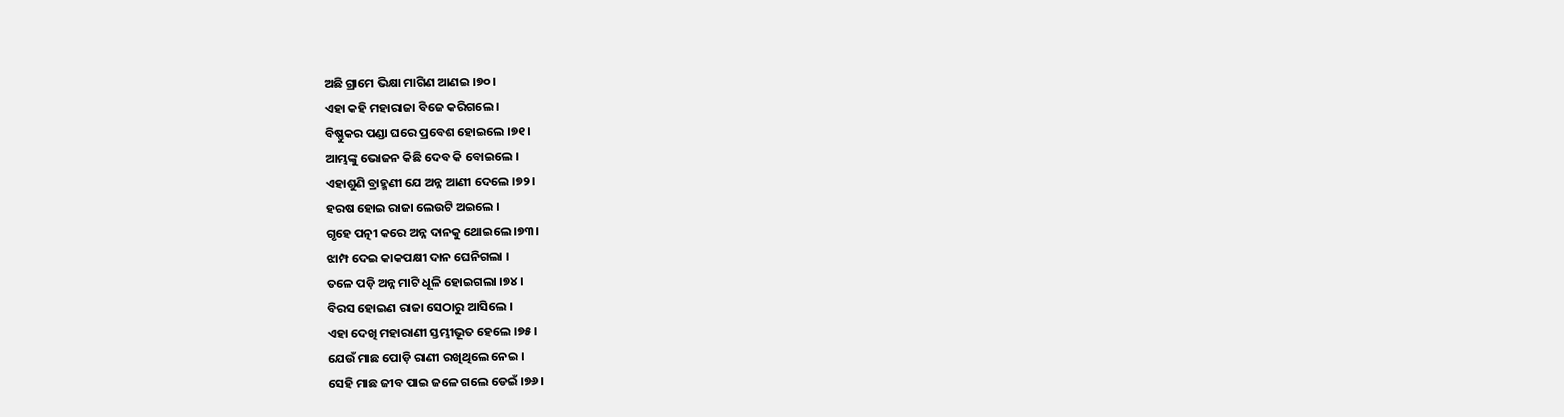ଅଛି ଗ୍ରାମେ ଭିକ୍ଷା ମାଗିଣ ଆଣଇ ।୭୦।
ଏହା କ‌ହି ମହାରାଜା ବିଜେ କରିଗଲେ ।
ବିଷ୍ଣୁକର ପଣ୍ଡା ଘରେ ପ୍ରବେଶ ହୋଇଲେ ।୭୧।
ଆମ୍ଭଙ୍କୁ ଭୋଜନ କିଛି ଦେବ କି ବୋଇଲେ ।
ଏହାଶୁଣି ବ୍ରାହ୍ମଣୀ ଯେ ଅନ୍ନ ଆଣୀ ଦେଲେ ।୭୨।
ହରଷ ହୋଇ ରାଜା ଲେଉଟି ଅଇଲେ ।
ଗୃହେ ପତ୍ନୀ କରେ ଅନ୍ନ ଦାନ‌କୁ ଥୋଇଲେ ।୭୩।
ଝାମ୍ପ ଦେଇ କାକପକ୍ଷୀ ଦାନ ଘେନିଗଲା ।
ତଳେ ପଡ଼ି ଅନ୍ନ ମାଟି ଧୂଳି ହୋଇଗଲା ।୭୪।
ବିରସ ହୋଇଣ ରାଜା ସେଠାରୁ ଆସିଲେ ।
ଏହା ଦେଖି ମହାରାଣୀ ସ୍ତମ୍ଭୀଭୂତ ହେଲେ ।୭୫।
ଯେଉଁ ମାଛ ପୋଡ଼ି ରାଣୀ ରଖିଥିଲେ ନେଇ ।
ସେହି ମାଛ ଜୀବ ପାଇ ଜଳେ ଗଲେ ଡେଇଁ ।୭୬।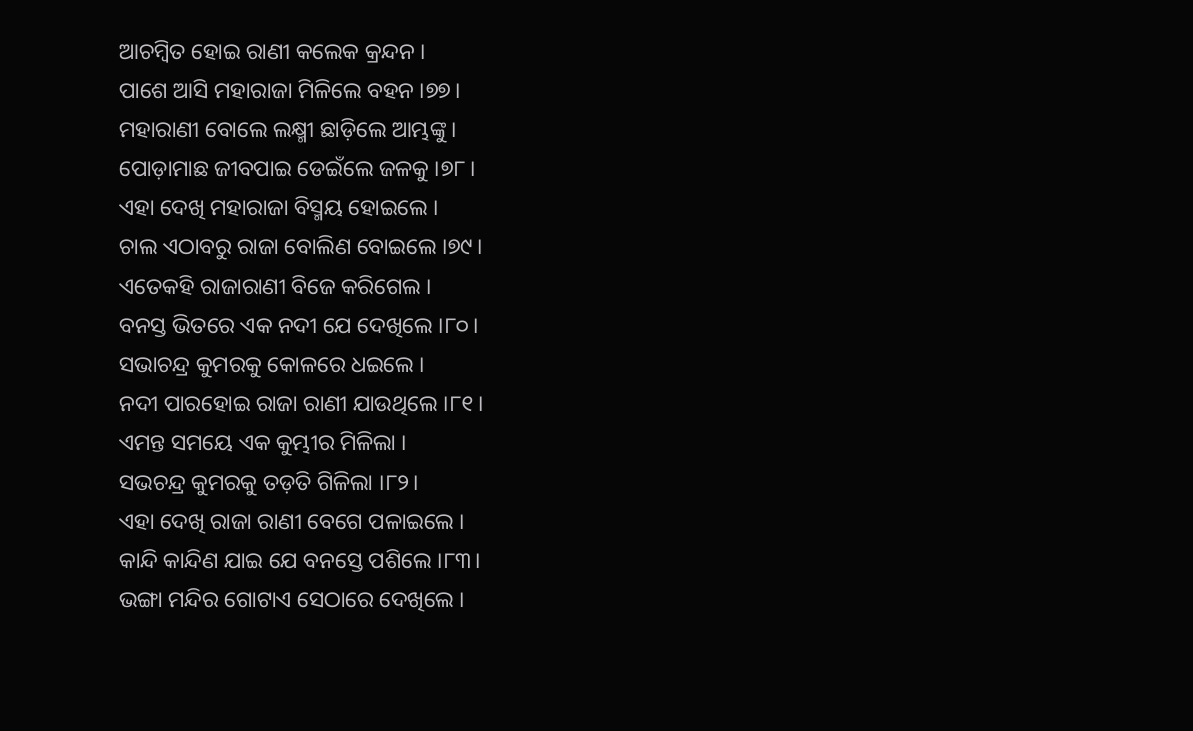ଆଚମ୍ବିତ ହୋଇ ରାଣୀ କଲେକ କ୍ରନ୍ଦନ ।
ପାଶେ ଆସି ମହାରାଜା ମିଳିଲେ ବ‌ହ‌ନ ।୭୭।
ମହାରାଣୀ ବୋଲେ ଲକ୍ଷ୍ମୀ ଛାଡ଼ିଲେ ଆମ୍ଭଙ୍କୁ ।
ପୋଡ଼ାମାଛ ଜୀବପାଇ ଡେଇଁଲେ ଜଳକୁ ।୭୮।
ଏହା ଦେଖି ମହାରାଜା ବିସ୍ମୟ ହୋଇଲେ ।
ଚାଲ ଏଠାବରୁ ରାଜା ବୋଲିଣ ବୋଇଲେ ।୭୯।
ଏତେକ‌ହି ରାଜାରାଣୀ ବିଜେ କରିଗେଲ ।
ବନସ୍ତ ଭିତରେ ଏକ ନ‌ଦୀ ଯେ ଦେଖିଲେ ।୮୦।
ସଭାଚନ୍ଦ୍ର କୁମରକୁ କୋଳରେ ଧଇଲେ ।
ନ‌ଦୀ ପାରହୋଇ ରାଜା ରାଣୀ ଯାଉଥିଲେ ।୮୧।
ଏମନ୍ତ ସମୟେ ଏକ କୁମ୍ଭୀର ମିଳିଲା ।
ସଭଚନ୍ଦ୍ର କୁମରକୁ ତଡ଼ତି ଗିଳିଲା ।୮୨।
ଏହା ଦେଖି ରାଜା ରାଣୀ ବେଗେ ପଳାଇଲେ ।
କାନ୍ଦି କାନ୍ଦିଣ ଯାଇ ଯେ ବନସ୍ତେ ପଶିଲେ ।୮୩।
ଭଙ୍ଗା ମନ୍ଦିର ଗୋଟାଏ ସେଠାରେ ଦେଖିଲେ ।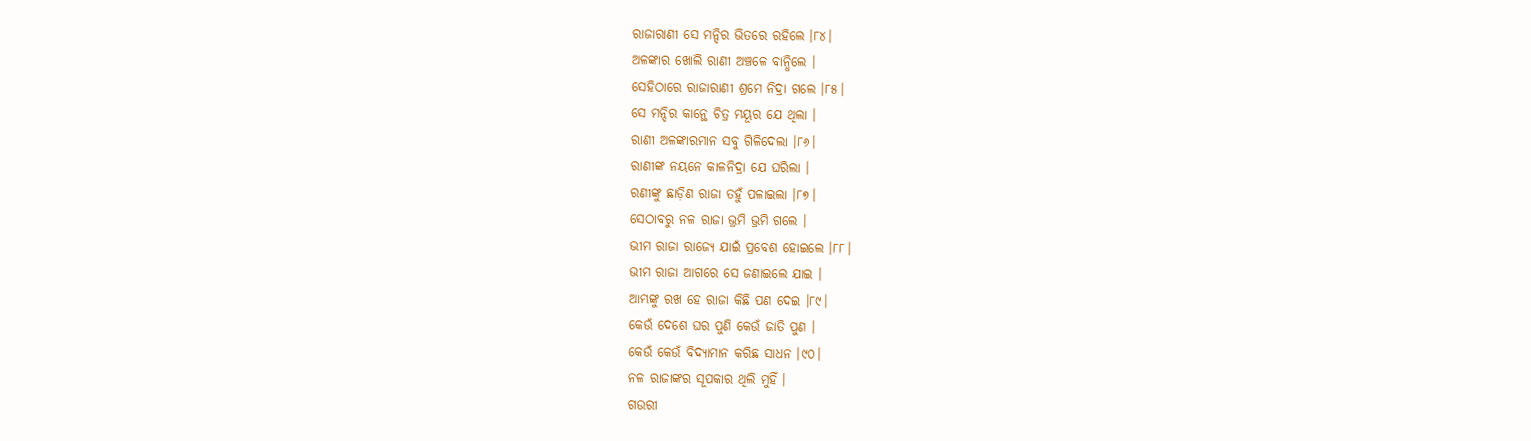ରାଜାରାଣୀ ସେ ମନ୍ଦିର ଭିତରେ ରହିଲେ ।୮୪।
ଅଳଙ୍କାର ଖୋଲି ରାଣୀ ଅଞ୍ଚଳେ ବାନ୍ଧିଲେ ।
ସେହିଠାରେ ରାଜାରାଣୀ ଶ୍ରମେ ନିଦ୍ରା ଗଲେ ।୮୫।
ସେ ମନ୍ଦିର କାନ୍ଥେ ଚିତ୍ର ମୟୂର ଯେ ଥିଲା ।
ରାଣୀ ଅଳଙ୍କାରମାନ ସବୁ ଗିଳିଦେଲା ।୮୬।
ରାଣୀଙ୍କ ନୟନେ କାଳନିଦ୍ରା ଯେ ଘରିଲା ।
ରଣୀଙ୍କୁ ଛାଡ଼ିଣ ରାଜା ତ‌ହୁଁ ପଳାଇଲା ।୮୭।
ସେଠାବରୁ ନଳ ରାଜା ଭ୍ରମି ଭ୍ରମି ଗଲେ ।
ଭୀମ ରାଜା ରାଜ୍ୟେ ଯାଇଁ ପ୍ରବେଶ ହୋଇଲେ ।୮୮।
ଭୀମ ରାଜା ଆଗରେ ସେ ଜଣାଇଲେ ଯାଇ ।
ଆମ୍ଭଙ୍କୁ ରଖ ହେ ରାଜା କିଛି ପଣ ଦେଇ ।୮୯।
କେଉଁ ଦେଶେ ଘର ପୁଣି କେଉଁ ଜାତି ପୁଣ ।
କେଉଁ କେଉଁ ବିଦ୍ୟାମାନ କରିଛ ସାଧନ ।୯୦।
ନଳ ରାଜାଙ୍କର ସୂପକାର ଥିଲି ମୁହିଁ ।
ଗଉରୀ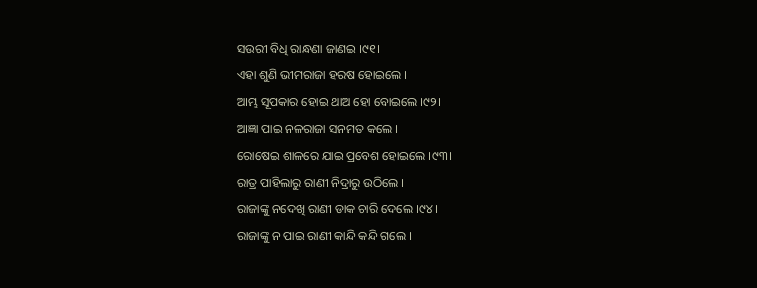ସଉରୀ ବିଧି ରାନ୍ଧଣା ଜାଣଇ ।୯୧।
ଏହା ଶୁଣି ଭୀମରାଜା ହରଷ ହୋଇଲେ ।
ଆମ୍ଭ ସୂପକାର ହୋଇ ଥାଅ ହୋ ବୋଇଲେ ।୯୨।
ଆଜ୍ଞା ପାଇ ନଳରାଜା ସନମତ କଲେ ।
ରୋଷେଇ ଶାଳରେ ଯାଇ ପ୍ରବେଶ ହୋଇଲେ ।୯୩।
ରାତ୍ର ପାହିଲାରୁ ରାଣୀ ନିଦ୍ରାରୁ ଉଠିଲେ ।
ରାଜାଙ୍କୁ ନ‌ଦେଖି ରାଣୀ ଡାକ ଚାରି ଦେଲେ ।୯୪।
ରାଜାଙ୍କୁ ନ ପାଇ ରାଣୀ କାନ୍ଦି କନ୍ଦି ଗଲେ ।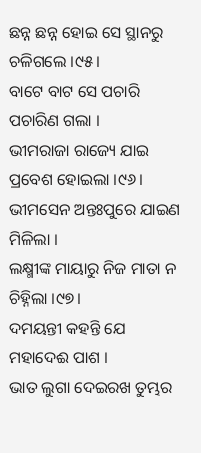ଛନ୍ନ ଛନ୍ନ ହୋଇ ସେ ସ୍ଥାନରୁ ଚଳିଗଲେ ।୯୫।
ବାଟେ ବାଟ ସେ ପଚାରି ପଚାରିଣ ଗଲା ।
ଭୀମରାଜା ରାଜ୍ୟେ ଯାଇ ପ୍ରବେଶ ହୋଇଲା ।୯୬।
ଭୀମସେନ ଅନ୍ତଃପୁରେ ଯାଇଣ ମିଳିଲା ।
ଲକ୍ଷ୍ମୀଙ୍କ ମାୟାରୁ ନିଜ ମାତା ନ ଚିହ୍ନିଲା ।୯୭।
ଦମୟନ୍ତୀ କ‌ହ‌ନ୍ତି ଯେ ମହାଦେଈ ପାଶ ।
ଭାତ ଲୁଗା ଦେଇରଖ ତୁମ୍ଭର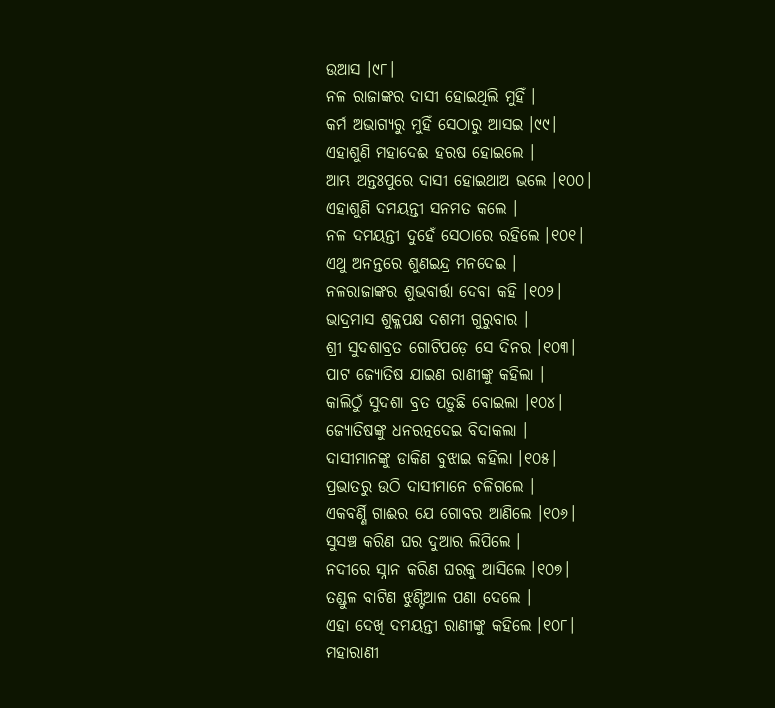ଉଆସ ।୯୮।
ନଳ ରାଜାଙ୍କର ଦାସୀ ହୋଇଥିଲି ମୁହିଁ ।
କର୍ମ ଅଭାଗ୍ୟରୁ ମୁହିଁ ସେଠାରୁ ଆସଇ ।୯୯।
ଏହାଶୁଣି ମହାଦେଈ ହରଷ ହୋଇଲେ ।
ଆମ୍ଭ ଅନ୍ତଃପୁରେ ଦାସୀ ହୋଇଥାଅ ଭଲେ ।୧୦୦।
ଏହାଶୁଣି ଦମୟନ୍ତୀ ସନମତ କଲେ ।
ନଳ ଦମୟନ୍ତୀ ଦୁହେଁ ସେଠାରେ ରହିଲେ ।୧୦୧।
ଏଥୁ ଅନନ୍ତରେ ଶୁଣଇନ୍ଦ୍ର ମନ‌ଦେଇ ।
ନଳରାଜାଙ୍କର ଶୁଭବାର୍ତ୍ତା ଦେବା କ‌ହି ।୧୦୨।
ଭାଦ୍ରମାସ ଶୁକ୍ଳପକ୍ଷ ଦଶମୀ ଗୁରୁବାର ।
ଶ୍ରୀ ସୁଦଶାବ୍ରତ ଗୋଟିପଡ଼େ ସେ ଦିନର ।୧୦୩।
ପାଟ ଜ୍ୟୋତିଷ ଯାଇଣ ରାଣୀଙ୍କୁ କ‌ହିଲା ।
କାଲିଠୁଁ ସୁଦଶା ବ୍ରତ ପଡ଼ୁଛି ବୋଇଲା ।୧୦୪।
ଜ୍ୟୋତିଷଙ୍କୁ ଧନରତ୍ନ‌ଦେଇ ବିଦାକଲା ।
ଦାସୀମାନଙ୍କୁ ଡାକିଣ ବୁଝାଇ କ‌ହିଲା ।୧୦୫।
ପ୍ରଭାତରୁ ଉଠି ଦାସୀମାନେ ଚଳିଗଲେ ।
ଏକବର୍ଣ୍ଣି ଗାଈର ଯେ ଗୋବର ଆଣିଲେ ।୧୦୬।
ସୁସଞ୍ଚ କରିଣ ଘର ଦୁଆର ଲିପିଲେ ।
ନ‌ଦୀରେ ସ୍ନାନ କରିଣ ଘରକୁ ଆସିଲେ ।୧୦୭।
ତଣ୍ଡୁଳ ବାଟିଣ ଝୁଣ୍ଟିଆଳ ପଣା ଦେଲେ ।
ଏହା ଦେଖି ଦମୟନ୍ତୀ ରାଣୀଙ୍କୁ କ‌ହିଲେ ।୧୦୮।
ମହାରାଣୀ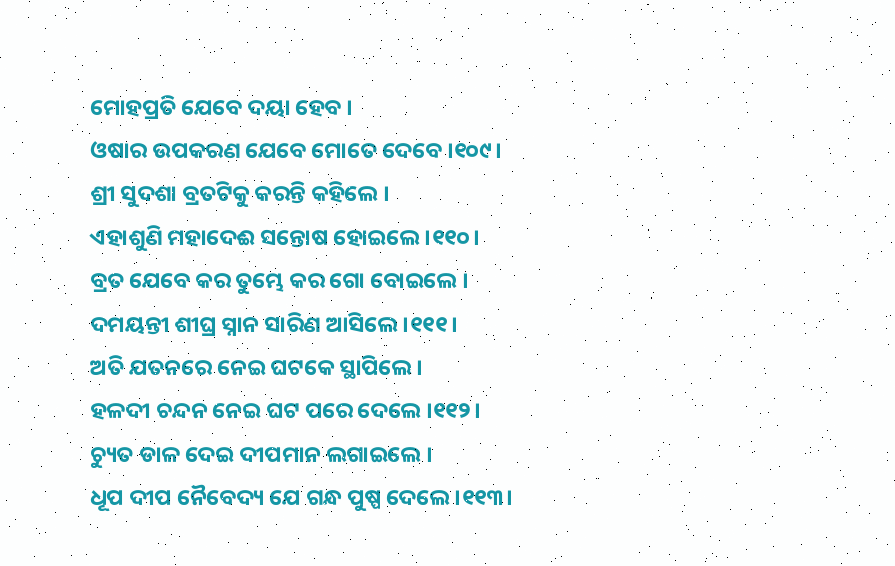ମୋହପ୍ରତି ଯେବେ ଦୟା ହେବ ।
ଓଷାର ଉପକରଣ ଯେବେ ମୋତେ ଦେବେ ।୧୦୯।
ଶ୍ରୀ ସୁଦଶା ବ୍ରତଟିକୁ କରନ୍ତି କ‌ହିଲେ ।
ଏହାଶୁଣି ମହାଦେଈ ସନ୍ତୋଷ ହୋଇଲେ ।୧୧୦।
ବ୍ରତ ଯେବେ କର ତୁମ୍ଭେ କର ଗୋ ବୋଇଲେ ।
ଦମୟନ୍ତୀ ଶୀଘ୍ର ସ୍ନାନ ସାରିଣ ଆସିଲେ ।୧୧୧।
ଅତି ଯତନରେ ନେଇ ଘଟକେ ସ୍ଥାପିଲେ ।
ହଳଦୀ ଚନ୍ଦନ ନେଇ ଘଟ ପରେ ଦେଲେ ।୧୧୨।
ଚ୍ୟୁତ ଡାଳ ଦେଇ ଦୀପମାନ ଲଗାଇଲେ ।
ଧୂପ ଦୀପ ନୈବେଦ୍ୟ ଯେ ଗନ୍ଧ ପୁଷ୍ପ ଦେଲେ ।୧୧୩।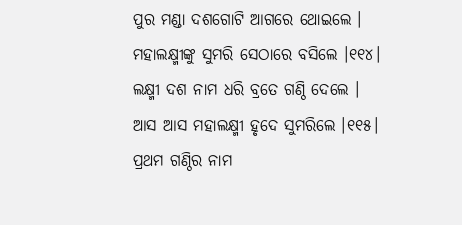ପୁର ମଣ୍ଡା ଦଶଗୋଟି ଆଗରେ ଥୋଇଲେ ।
ମହାଲକ୍ଷ୍ମୀଙ୍କୁ ସୁମରି ସେଠାରେ ବସିଲେ ।୧୧୪।
ଲକ୍ଷ୍ମୀ ଦଶ ନାମ ଧରି ବ୍ରତେ ଗଣ୍ଠି ଦେଲେ ।
ଆସ ଆସ ମହାଲକ୍ଷ୍ମୀ ହୃଦେ ସୁମରିଲେ ।୧୧୫।
ପ୍ରଥମ ଗଣ୍ଠିର ନାମ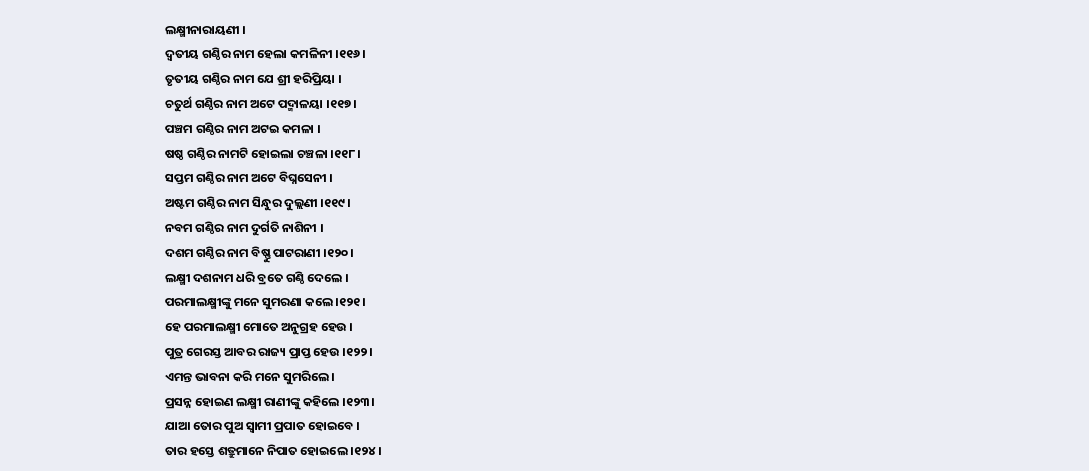ଲକ୍ଷ୍ମୀନାରାୟଣୀ ।
ଦ୍ୱତୀୟ ଗଣ୍ଠିର ନାମ ହେଲା କମଳିନୀ ।୧୧୬।
ତୃତୀୟ ଗଣ୍ଠିର ନାମ ଯେ ଶ୍ରୀ ହରିପ୍ରିୟା ।
ଚତୁର୍ଥ ଗଣ୍ଠିର ନାମ ଅଟେ ପଦ୍ମାଳୟା ।୧୧୭।
ପଞ୍ଚମ ଗଣ୍ଠିର ନାମ ଅଟଇ କମଳା ।
ଷଷ୍ଠ ଗଣ୍ଠିର ନାମଟି ହୋଇଲା ଚଞ୍ଚଳା ।୧୧୮।
ସପ୍ତମ ଗଣ୍ଠିର ନାମ ଅଟେ ବିଘ୍ନସେନୀ ।
ଅଷ୍ଟମ ଗଣ୍ଠିର ନାମ ସିନ୍ଧୁର ଦୁଲ୍ଲଣୀ ।୧୧୯।
ନବମ ଗଣ୍ଠିର ନାମ ଦୁର୍ଗତି ନାଶିନୀ ।
ଦଶମ ଗଣ୍ଠିର ନାମ ବିଷ୍ଣୁ ପାଟରାଣୀ ।୧୨୦।
ଲକ୍ଷ୍ମୀ ଦଶନାମ ଧରି ବ୍ରତେ ଗଣ୍ଠି ଦେଲେ ।
ପରମାଲକ୍ଷ୍ମୀଙ୍କୁ ମନେ ସୁମରଣା କଲେ ।୧୨୧।
ହେ ପରମାଲକ୍ଷ୍ମୀ ମୋତେ ଅନୁଗ୍ରହ ହେଉ ।
ପୁତ୍ର ଗେରସ୍ତ ଆବର ରାଜ୍ୟ ପ୍ରାପ୍ତ ହେଉ ।୧୨୨।
ଏମନ୍ତ ଭାବନା କରି ମନେ ସୁମରିଲେ ।
ପ୍ରସନ୍ନ ହୋଇଣ ଲକ୍ଷ୍ମୀ ରାଣୀଙ୍କୁ କ‌ହିଲେ ।୧୨୩।
ଯାଆ ତୋର ପୁଅ ସ୍ୱାମୀ ପ୍ରପାତ ହୋଇବେ ।
ତାର ହସ୍ତେ ଶତ୍ରୁମାନେ ନିପାତ ହୋଇଲେ ।୧୨୪।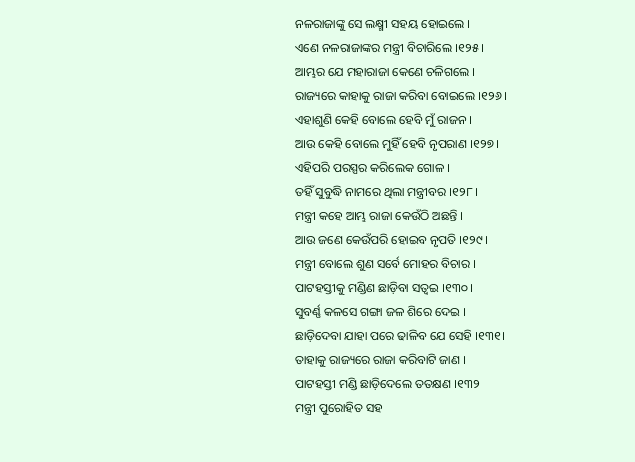ନଳରାଜାଙ୍କୁ ସେ ଲକ୍ଷ୍ମୀ ସ‌ହୟ ହୋଇଲେ ।
ଏଣେ ନଳରାଜାଙ୍କର ମନ୍ତ୍ରୀ ବିଚାରିଲେ ।୧୨୫।
ଆମ୍ଭର ଯେ ମହାରାଜା କେଣେ ଚଳିଗଲେ ।
ରାଜ୍ୟରେ କାହାକୁ ରାଜା କରିବା ବୋଇଲେ ।୧୨୬।
ଏହାଶୁଣି କେହି ବୋଲେ ହେବି ମୁଁ ରାଜନ ।
ଆଉ କେହି ବୋଲେ ମୁହିଁ ହେବି ନୃପରାଣ ।୧୨୭।
ଏହିପରି ପରସ୍ପର କରିଲେକ ଗୋଳ ।
ତ‌ହିଁ ସୁବୁଦ୍ଧି ନାମରେ ଥିଲା ମନ୍ତ୍ରୀବର ।୧୨୮।
ମନ୍ତ୍ରୀ କ‌ହେ ଆମ୍ଭ ରାଜା କେଉଁଠି ଅଛନ୍ତି ।
ଆଉ ଜଣେ କେଉଁପରି ହୋଇବ ନୃପତି ।୧୨୯।
ମନ୍ତ୍ରୀ ବୋଲେ ଶୁଣ ସର୍ବେ ମୋହର ବିଚାର ।
ପାଟ‌ହସ୍ତୀକୁ ମଣ୍ଡିଣ ଛାଡ଼ିବା ସତ୍ୱଇ ।୧୩୦।
ସୁବର୍ଣ୍ଣ କଳସେ ଗଙ୍ଗା ଜଳ ଶିରେ ଦେଇ ।
ଛାଡ଼ିଦେବା ଯାହା ପରେ ଢାଳିବ ଯେ ସେହି ।୧୩୧।
ତାହାକୁ ରାଜ୍ୟରେ ରାଜା କରିବାଟି ଜାଣ ।
ପାଟ‌ହସ୍ତୀ ମଣ୍ଡି ଛାଡ଼ିଦେଲେ ତ‌ତକ୍ଷଣ ।୧୩୨
ମନ୍ତ୍ରୀ ପୁରୋହିତ ସ‌ହ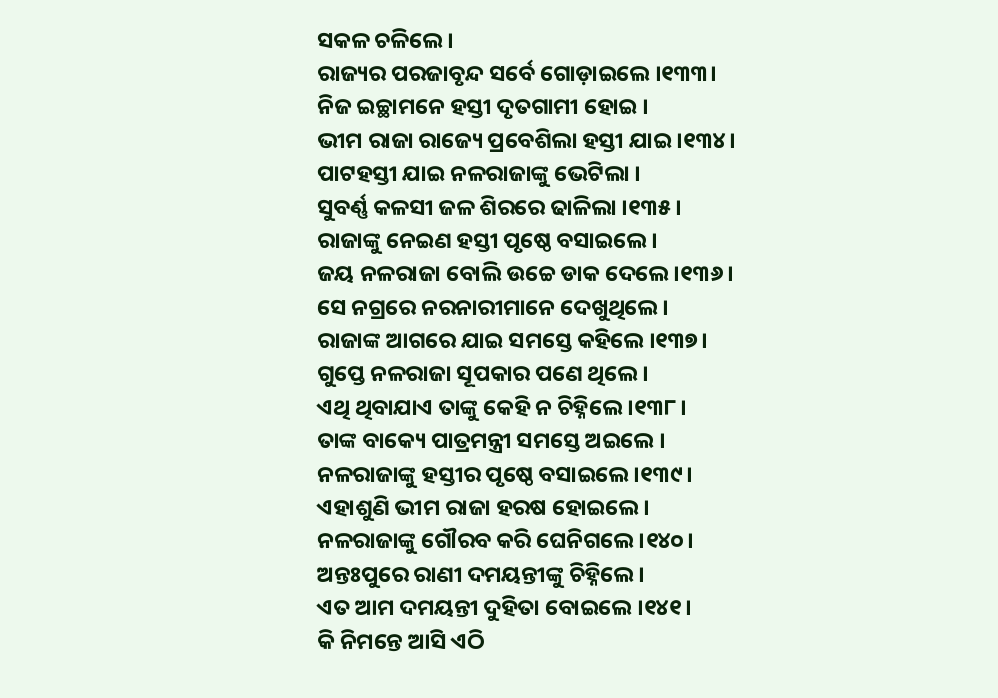ସକଳ ଚଳିଲେ ।
ରାଜ୍ୟର ପରଜାବୃନ୍ଦ ସର୍ବେ ଗୋଡ଼ାଇଲେ ।୧୩୩।
ନିଜ ଇଚ୍ଛାମନେ ହସ୍ତୀ ଦୃତଗାମୀ ହୋଇ ।
ଭୀମ ରାଜା ରାଜ୍ୟେ ପ୍ରବେଶିଲା ହସ୍ତୀ ଯାଇ ।୧୩୪।
ପାଟ‌ହସ୍ତୀ ଯାଇ ନଳରାଜାଙ୍କୁ ଭେଟିଲା ।
ସୁବର୍ଣ୍ଣ କଳସୀ ଜଳ ଶିରରେ ଢାଳିଲା ।୧୩୫।
ରାଜାଙ୍କୁ ନେଇଣ ହସ୍ତୀ ପୃଷ୍ଠେ ବସାଇଲେ ।
ଜୟ ନଳରାଜା ବୋଲି ଉଚ୍ଚେ ଡାକ ଦେଲେ ।୧୩୬।
ସେ ନ‌ଗ୍ରରେ ନରନାରୀମାନେ ଦେଖୁଥିଲେ ।
ରାଜାଙ୍କ ଆଗରେ ଯାଇ ସମସ୍ତେ କ‌ହିଲେ ।୧୩୭।
ଗୁପ୍ତେ ନଳରାଜା ସୂପକାର ପଣେ ଥିଲେ ।
ଏଥି ଥିବାଯାଏ ତାଙ୍କୁ କେହି ନ ଚିହ୍ନିଲେ ।୧୩୮।
ତାଙ୍କ ବାକ୍ୟେ ପାତ୍ରମନ୍ତ୍ରୀ ସମସ୍ତେ ଅଇଲେ ।
ନଳରାଜାଙ୍କୁ ହସ୍ତୀର ପୃଷ୍ଠେ ବସାଇଲେ ।୧୩୯।
ଏହାଶୁଣି ଭୀମ ରାଜା ହରଷ ହୋଇଲେ ।
ନଳରାଜାଙ୍କୁ ଗୌରବ କରି ଘେନିଗଲେ ।୧୪୦।
ଅନ୍ତଃପୁରେ ରାଣୀ ଦମୟନ୍ତୀଙ୍କୁ ଚିହ୍ନିଲେ ।
ଏତ ଆମ ଦମୟନ୍ତୀ ଦୁହିତା ବୋଇଲେ ।୧୪୧।
କି ନିମନ୍ତେ ଆସି ଏଠି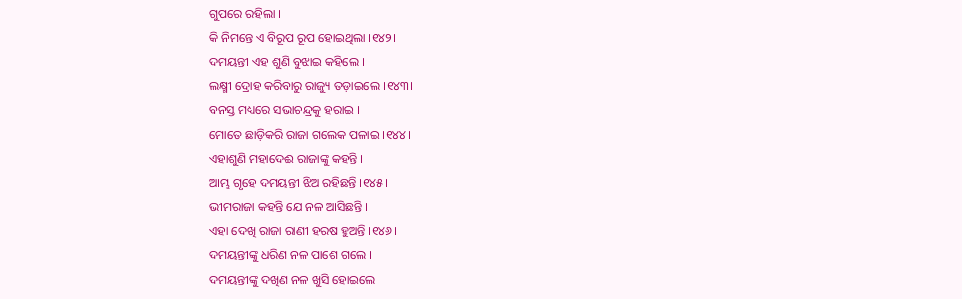ଗୁପରେ ରହିଲା ।
କି ନିମନ୍ତେ ଏ ବିରୂପ ରୂପ ହୋଇଥିଲା ।୧୪୨।
ଦମୟନ୍ତୀ ଏହ ଶୁଣି ବୁଝାଇ କ‌ହିଲେ ।
ଲକ୍ଷ୍ମୀ ଦ୍ରୋହ କରିବାରୁ ରାଜ୍ୟୁ ତଡ଼ାଇଲେ ।୧୪୩।
ବନସ୍ତ ମଧ୍ୟରେ ସଭାଚନ୍ଦ୍ରକୁ ହରାଇ ।
ମୋତେ ଛାଡ଼ିକରି ରାଜା ଗଲେକ ପଳାଇ ।୧୪୪।
ଏହାଶୁଣି ମହାଦେଈ ରାଜାଙ୍କୁ କ‌ହ‌ନ୍ତି ।
ଆମ୍ଭ ଗୃହେ ଦମୟନ୍ତୀ ଝିଅ ରହିଛନ୍ତି ।୧୪୫।
ଭୀମରାଜା କ‌ହ‌ନ୍ତି ଯେ ନଳ ଆସିଛନ୍ତି ।
ଏହା ଦେଖି ରାଜା ରାଣୀ ହରଷ ହୁଅନ୍ତି ।୧୪୬।
ଦମୟନ୍ତୀଙ୍କୁ ଧରିଣ ନଳ ପାଶେ ଗଲେ ।
ଦମୟନ୍ତୀଙ୍କୁ ଦଖିଣ ନଳ ଖୁସି ହୋଇଲେ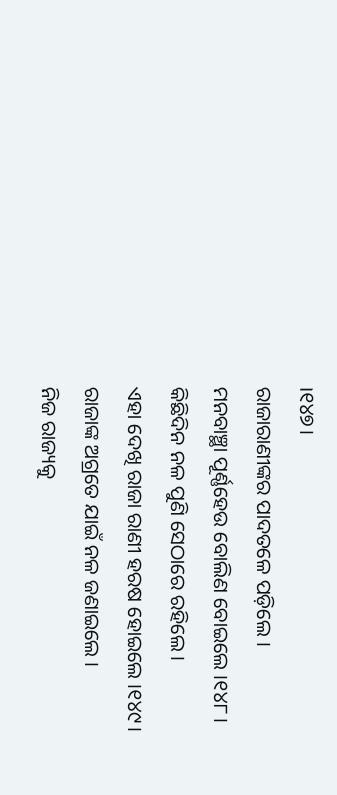।୧୪୭।
ରାଜାରାଣୀଙ୍କର ପାଦତଳେ ପଡ଼ିଲେ ।
ମନବାଞ୍ଛା ପୂର୍ଣ୍ଣହେଉ ବୋଲିଣ ବୋଇଲେ ।୧୪୮।
କିଛିଦିନ ନଳ ପୁଣି ସେଠାରେ ରହିଲେ ।
ଏହା ଦେଖି ରାଜା ରାଣୀ ହରଷ ହୋଇଲେ ।୧୪୯।
ରାଜାଙ୍କ ଅଗ୍ରତେ ଯାଇଁ ନଳ ଜଣାଇଲେ ।
ନିଜ ରାଜ୍ୟକୁ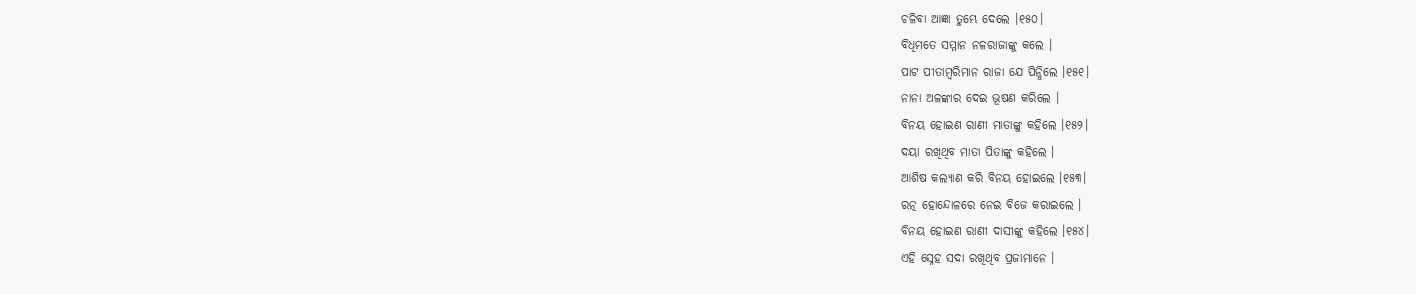ଚଳିବା ଆଜ୍ଞା ତୁମ୍ଭେ ଦେଲେ ।୧୫୦।
ବିଧିମତେ ସମ୍ମାନ ନଳରାଜାଙ୍କୁ କଲେ ।
ପାଟ ପୀତାମ୍ବରିମାନ ରାଜା ଯେ ପିନ୍ଧିଲେ ।୧୫୧।
ନାନା ଅଳଙ୍କାର ଦେଇ ଭୂଷଣ କରିଲେ ।
ବିନୟ ହୋଇଣ ରାଣୀ ମାତାଙ୍କୁ କ‌ହିଲେ ।୧୫୨।
ଦୟା ରଖିଥିବ ମାତା ପିତାଙ୍କୁ କ‌ହିଲେ ।
ଆଶିଷ କଲ୍ୟାଣ କରି ବିନୟ ହୋଇଲେ ।୧୫୩।
ରତ୍ନ ହୋନ୍ଦୋଳରେ ନେଇ ବିଜେ କରାଇଲେ ।
ବିନୟ ହୋଇଣ ରାଣୀ ଦାସୀଙ୍କୁ କ‌ହିଲେ ।୧୫୪।
ଏହି ସ୍ନେହ ସଦା ରଖିଥିବ ପ୍ରଜାମାନେ ।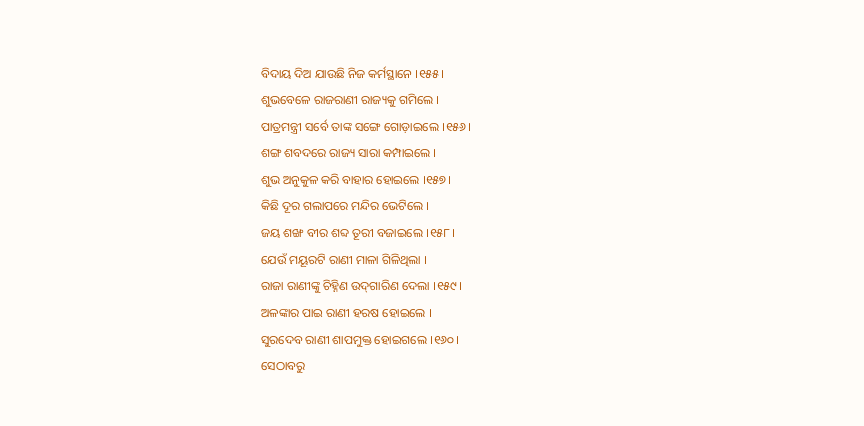ବିଦାୟ ଦିଅ ଯାଉଛି ନିଜ କର୍ମସ୍ଥାନେ ।୧୫୫।
ଶୁଭବେଳେ ରାଜରାଣୀ ରାଜ୍ୟକୁ ଗମିଲେ ।
ପାତ୍ରମନ୍ତ୍ରୀ ସର୍ବେ ତାଙ୍କ ସଙ୍ଗେ ଗୋଡ଼ାଇଲେ ।୧୫୬।
ଶଙ୍ଗ ଶବଦରେ ରାଜ୍ୟ ସାରା କମ୍ପାଇଲେ ।
ଶୁଭ ଅନୁକୁଳ କରି ବାହାର ହୋଇଲେ ।୧୫୭।
କିଛି ଦୂର ଗଲାପରେ ମନ୍ଦିର ଭେଟିଲେ ।
ଜୟ ଶଙ୍ଖ ବୀର ଶବ୍ଦ ତୂରୀ ବଜାଇଲେ ।୧୫୮।
ଯେଉଁ ମୟୂରଟି ରାଣୀ ମାଳା ଗିଳିଥିଲା ।
ରାଜା ରାଣୀଙ୍କୁ ଚିହ୍ନିଣ ଉଦ୍‌ଗାରିଣ ଦେଲା ।୧୫୯।
ଅଳଙ୍କାର ପାଇ ରାଣୀ ହରଷ ହୋଇଲେ ।
ସୁରଦେବ ରାଣୀ ଶାପମୁକ୍ତ ହୋଇଗଲେ ।୧୬୦।
ସେଠାବରୁ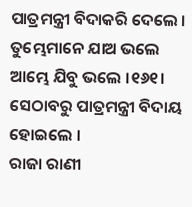ପାତ୍ରମନ୍ତ୍ରୀ ବିଦାକରି ଦେଲେ ।
ତୁମ୍ଭେମାନେ ଯାଅ ଭଲେ ଆମ୍ଭେ ଯିବୁ ଭଲେ ।୧୬୧।
ସେଠାବରୁ ପାତ୍ରମନ୍ତ୍ରୀ ବିଦାୟ ହୋଇଲେ ।
ରାଜା ରାଣୀ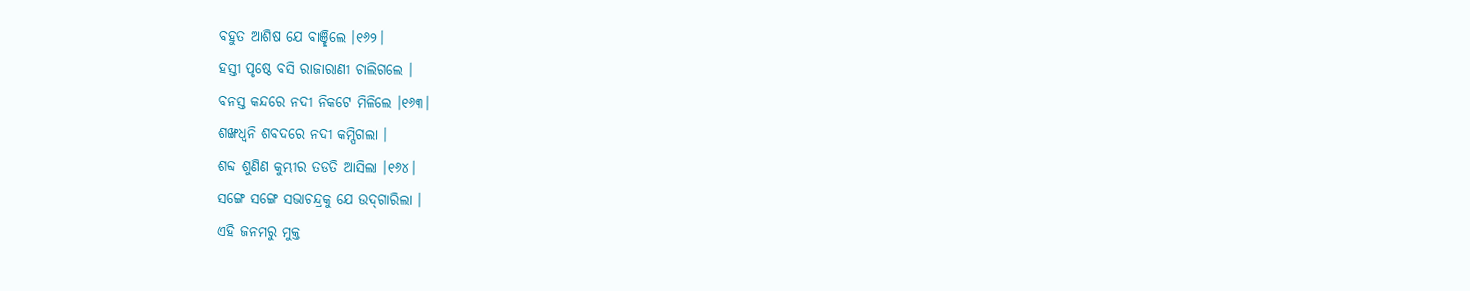ବ‌ହୁତ ଆଶିଷ ଯେ ବାଞ୍ଛିଲେ ।୧୬୨।
ହସ୍ତୀ ପୃଷ୍ଠେ ବସି ରାଜାରାଣୀ ଚାଲିଗଲେ ।
ବନସ୍ତ କନ୍ଦରେ ନ‌ଦୀ ନିକଟେ ମିଳିଲେ ।୧୬୩।
ଶଙ୍ଖଧ୍ୱନି ଶବଦରେ ନ‌ଦୀ କମ୍ପିଗଲା ।
ଶବ୍ଦ ଶୁଣିଣ କୁମ୍ଭୀର ତଡତି ଆସିଲା ।୧୬୪।
ସଙ୍ଗେ ସଙ୍ଗେ ସଭାଚନ୍ଦ୍ରକୁ ଯେ ଉଦ୍‌ଗାରିଲା ।
ଏହି ଜନମରୁ ମୁକ୍ତ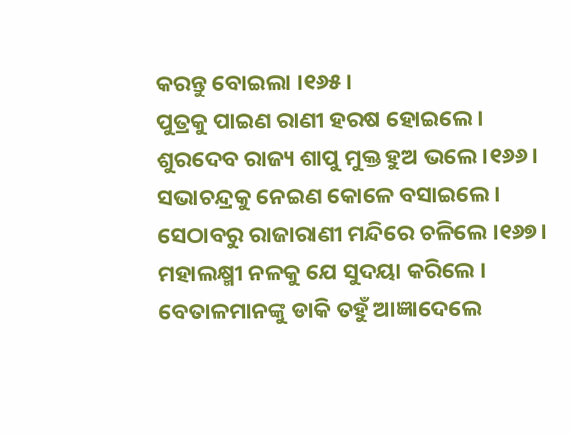କରନ୍ତୁ ବୋଇଲା ।୧୬୫।
ପୁତ୍ରକୁ ପାଇଣ ରାଣୀ ହରଷ ହୋଇଲେ ।
ଶୁରଦେବ ରାଜ୍ୟ ଶାପୁ ମୁକ୍ତ ହୁଅ ଭଲେ ।୧୬୬।
ସଭାଚନ୍ଦ୍ରକୁ ନେଇଣ କୋଳେ ବସାଇଲେ ।
ସେଠାବରୁ ରାଜାରାଣୀ ମନ୍ଦିରେ ଚଳିଲେ ।୧୬୭।
ମହାଲକ୍ଷ୍ମୀ ନଳକୁ ଯେ ସୁଦୟା କରିଲେ ।
ବେତାଳମାନଙ୍କୁ ଡାକି ତ‌ହୁଁ ଆଜ୍ଞାଦେଲେ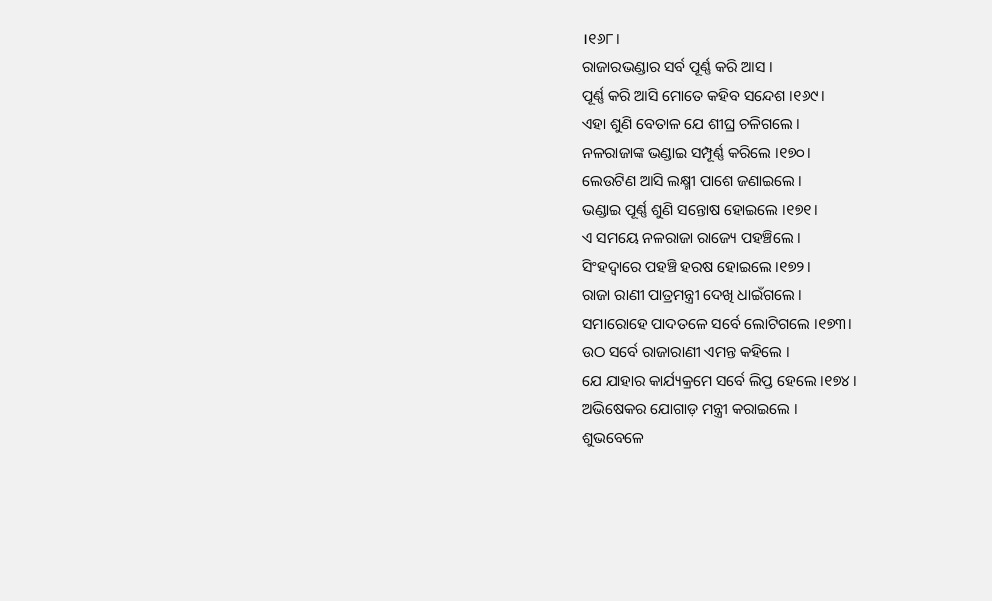।୧୬୮।
ରାଜାରଭଣ୍ଡାର ସର୍ବ ପୂର୍ଣ୍ଣ କରି ଆସ ।
ପୂର୍ଣ୍ଣ କରି ଆସି ମୋତେ କ‌ହିବ ସନ୍ଦେଶ ।୧୬୯।
ଏହା ଶୁଣି ବେତାଳ ଯେ ଶୀଘ୍ର ଚଳିଗଲେ ।
ନଳରାଜାଙ୍କ ଭଣ୍ଡାଇ ସମ୍ପୂର୍ଣ୍ଣ କରିଲେ ।୧୭୦।
ଲେଉଟିଣ ଆସି ଲକ୍ଷ୍ମୀ ପାଶେ ଜଣାଇଲେ ।
ଭଣ୍ଡାଇ ପୂର୍ଣ୍ଣ ଶୁଣି ସନ୍ତୋଷ ହୋଇଲେ ।୧୭୧।
ଏ ସମୟେ ନଳରାଜା ରାଜ୍ୟେ ପ‌ହ‌ଞ୍ଚିଲେ ।
ସିଂହଦ୍ୱାରେ ପ‌ହଞ୍ଚି ହରଷ ହୋଇଲେ ।୧୭୨।
ରାଜା ରାଣୀ ପାତ୍ରମନ୍ତ୍ରୀ ଦେଖି ଧାଇଁଗଲେ ।
ସମାରୋହେ ପାଦତଳେ ସର୍ବେ ଲୋଟିଗଲେ ।୧୭୩।
ଉଠ ସର୍ବେ ରାଜାରାଣୀ ଏମନ୍ତ କ‌ହିଲେ ।
ଯେ ଯାହାର କାର୍ଯ୍ୟକ୍ରମେ ସର୍ବେ ଲିପ୍ତ ହେଲେ ।୧୭୪।
ଅଭିଷେକର ଯୋଗାଡ଼ ମନ୍ତ୍ରୀ କରାଇଲେ ।
ଶୁଭବେଳେ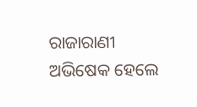ରାଜାରାଣୀ ଅଭିଷେକ ହେଲେ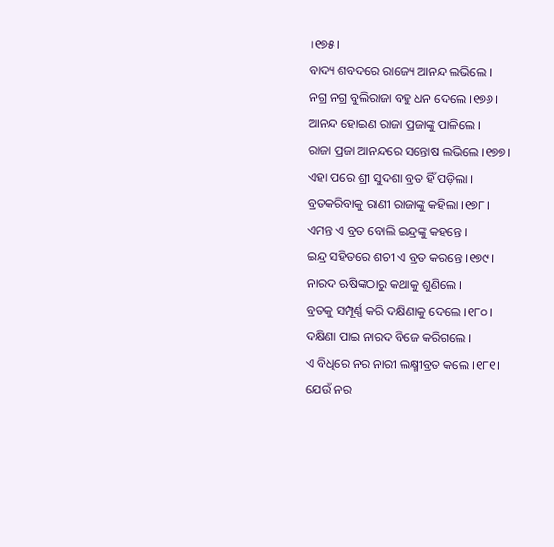।୧୭୫।
ବାଦ୍ୟ ଶବଦରେ ରାଜ୍ୟେ ଆନନ୍ଦ ଲଭିଲେ ।
ନ‌ଗ୍ର ନ‌ଗ୍ର ବୁଲିରାଜା ବ‌ହୁ ଧନ ଦେଲେ ।୧୭୬।
ଆନନ୍ଦ ହୋଇଣ ରାଜା ପ୍ରଜାଙ୍କୁ ପାଳିଲେ ।
ରାଜା ପ୍ରଜା ଆନନ୍ଦରେ ସନ୍ତୋଷ ଲଭିଲେ ।୧୭୭।
ଏହା ପରେ ଶ୍ରୀ ସୁଦଶା ବ୍ରତ ହିଁ ପଡ଼ିଲା ।
ବ୍ରତକରିବାକୁ ରାଣୀ ରାଜାଙ୍କୁ କ‌ହିଲା ।୧୭୮।
ଏମନ୍ତ ଏ ବ୍ରତ ବୋଲି ଇନ୍ଦ୍ରଙ୍କୁ କ‌ହ‌ନ୍ତେ ।
ଇନ୍ଦ୍ର ସ‌ହିତରେ ଶଚୀ ଏ ବ୍ରତ କରନ୍ତେ ।୧୭୯।
ନାରଦ ଋଷିଙ୍କଠାରୁ କଥାକୁ ଶୁଣିଲେ ।
ବ୍ରତକୁ ସମ୍ପୂର୍ଣ୍ଣ କରି ଦକ୍ଷିଣାକୁ ଦେଲେ ।୧୮୦।
ଦକ୍ଷିଣା ପାଇ ନାରଦ ବିଜେ କରିଗଲେ ।
ଏ ବିଧିରେ ନର ନାରୀ ଲକ୍ଷ୍ମୀବ୍ରତ କଲେ ।୧୮୧।
ଯେଉଁ ନର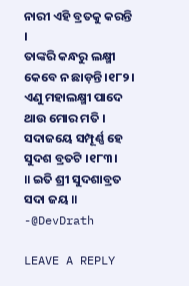ନାରୀ ଏହି ବ୍ରତକୁ କରନ୍ତି ।
ତାଙ୍କରି କନ୍ଧରୁ ଲକ୍ଷ୍ମୀ କେବେ ନ ଛାଡ଼ନ୍ତି ।୧୮୨।
ଏଣୁ ମହାଲକ୍ଷ୍ମୀ ପାଦେ ଥାଉ ମୋର ମତି ।
ସଦାଜୟେ ସମ୍ପୂର୍ଣ୍ଣ ହେ ସୁଦଶ ବ୍ରତଟି ।୧୮୩।
॥ ଇତି ଶ୍ରୀ ସୁଦଶାବ୍ରତ ସଦା ଜୟ ॥
-@DevDrath

LEAVE A REPLY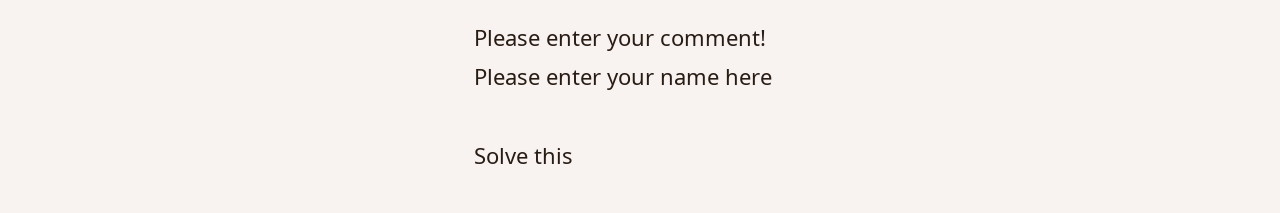Please enter your comment!
Please enter your name here

Solve this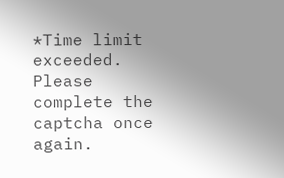*Time limit exceeded. Please complete the captcha once again.